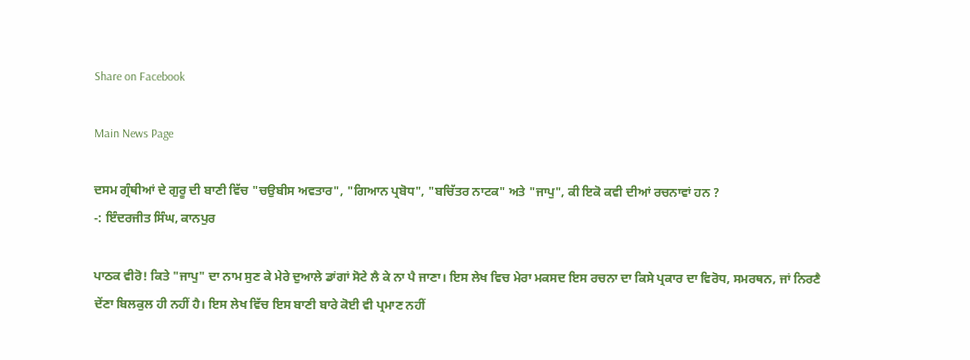Share on Facebook

Main News Page

ਦਸਮ ਗ੍ਰੰਥੀਆਂ ਦੇ ਗੁਰੂ ਦੀ ਬਾਣੀ ਵਿੱਚ "ਚਉਬੀਸ ਅਵਤਾਰ", "ਗਿਆਨ ਪ੍ਰਬੋਧ", "ਬਚਿੱਤਰ ਨਾਟਕ" ਅਤੇ "ਜਾਪੁ", ਕੀ ਇਕੋ ਕਵੀ ਦੀਆਂ ਰਚਨਾਵਾਂ ਹਨ ?
-: ਇੰਦਰਜੀਤ ਸਿੰਘ, ਕਾਨਪੁਰ

ਪਾਠਕ ਵੀਰੋ! ਕਿਤੇ "ਜਾਪੁ" ਦਾ ਨਾਮ ਸੁਣ ਕੇ ਮੇਰੇ ਦੁਆਲੇ ਡਾਂਗਾਂ ਸੋਟੇ ਲੈ ਕੇ ਨਾ ਪੈ ਜਾਣਾ। ਇਸ ਲੇਖ ਵਿਚ ਮੇਰਾ ਮਕਸਦ ਇਸ ਰਚਨਾ ਦਾ ਕਿਸੇ ਪ੍ਰਕਾਰ ਦਾ ਵਿਰੋਧ, ਸਮਰਥਨ, ਜਾਂ ਨਿਰਣੈ ਦੇਂਣਾ ਬਿਲਕੁਲ ਹੀ ਨਹੀਂ ਹੈ। ਇਸ ਲੇਖ ਵਿੱਚ ਇਸ ਬਾਣੀ ਬਾਰੇ ਕੋਈ ਵੀ ਪ੍ਰਮਾਣ ਨਹੀਂ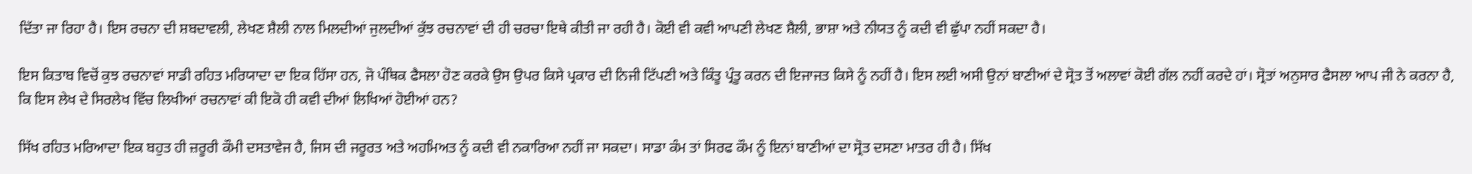ਦਿੱਤਾ ਜਾ ਰਿਹਾ ਹੈ। ਇਸ ਰਚਨਾ ਦੀ ਸ਼ਬਦਾਵਲੀ, ਲੇਖਣ ਸ਼ੈਲੀ ਨਾਲ ਮਿਲਦੀਆਂ ਜੁਲਦੀਆਂ ਕੁੱਝ ਰਚਨਾਵਾਂ ਦੀ ਹੀ ਚਰਚਾ ਇਥੇ ਕੀਤੀ ਜਾ ਰਹੀ ਹੈ। ਕੋਈ ਵੀ ਕਵੀ ਆਪਣੀ ਲੇਖਣ ਸ਼ੈਲੀ, ਭਾਸ਼ਾ ਅਤੇ ਨੀਯਤ ਨੂੰ ਕਦੀ ਵੀ ਛੁੱਪਾ ਨਹੀਂ ਸਕਦਾ ਹੈ।

ਇਸ ਕਿਤਾਬ ਵਿਚੋਂ ਕੁਝ ਰਚਨਾਵਾਂ ਸਾਡੀ ਰਹਿਤ ਮਰਿਯਾਦਾ ਦਾ ਇਕ ਹਿੱਸਾ ਹਨ, ਜੋ ਪੰਥਿਕ ਫੈਸਲਾ ਹੋਣ ਕਰਕੇ ਉਸ ਉਪਰ ਕਿਸੇ ਪ੍ਰਕਾਰ ਦੀ ਨਿਜੀ ਟਿੱਪਣੀ ਅਤੇ ਕਿੰਤੂ ਪ੍ਰੰਤੂ ਕਰਨ ਦੀ ਇਜਾਜਤ ਕਿਸੇ ਨੂੰ ਨਹੀਂ ਹੈ। ਇਸ ਲਈ ਅਸੀ ਉਨਾਂ ਬਾਣੀਆਂ ਦੇ ਸ੍ਰੋਤ ਤੋਂ ਅਲਾਵਾਂ ਕੋਈ ਗੱਲ ਨਹੀਂ ਕਰਦੇ ਹਾਂ। ਸ੍ਰੋਤਾਂ ਅਨੁਸਾਰ ਫੈਸਲਾ ਆਪ ਜੀ ਨੇ ਕਰਨਾ ਹੈ, ਕਿ ਇਸ ਲੇਖ ਦੇ ਸਿਰਲੇਖ ਵਿੱਚ ਲਿਖੀਆਂ ਰਚਨਾਵਾਂ ਕੀ ਇਕੋ ਹੀ ਕਵੀ ਦੀਆਂ ਲਿਖਿਆਂ ਹੋਈਆਂ ਹਨ?

ਸਿੱਖ ਰਹਿਤ ਮਰਿਆਦਾ ਇਕ ਬਹੁਤ ਹੀ ਜ਼ਰੂਰੀ ਕੌਮੀ ਦਸਤਾਵੇਜ ਹੈ, ਜਿਸ ਦੀ ਜਰੂਰਤ ਅਤੇ ਅਹਮਿਅਤ ਨੂੰ ਕਦੀ ਵੀ ਨਕਾਰਿਆ ਨਹੀਂ ਜਾ ਸਕਦਾ। ਸਾਡਾ ਕੰਮ ਤਾਂ ਸਿਰਫ ਕੌਮ ਨੂੰ ਇਨਾਂ ਬਾਣੀਆਂ ਦਾ ਸ੍ਰੋਤ ਦਸਣਾ ਮਾਤਰ ਹੀ ਹੈ। ਸਿੱਖ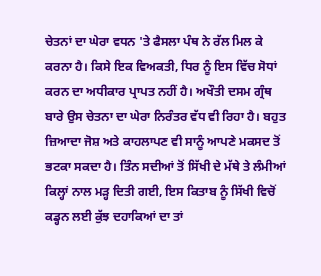ਚੇਤਨਾਂ ਦਾ ਘੇਰਾ ਵਧਨ 'ਤੇ ਫੈਸਲਾ ਪੰਥ ਨੇ ਰੱਲ ਮਿਲ ਕੇ ਕਰਨਾ ਹੈ। ਕਿਸੇ ਇਕ ਵਿਅਕਤੀ, ਧਿਰ ਨੂੰ ਇਸ ਵਿੱਚ ਸੋਧਾਂ ਕਰਨ ਦਾ ਅਧੀਕਾਰ ਪ੍ਰਾਪਤ ਨਹੀਂ ਹੈ। ਅਖੌਤੀ ਦਸਮ ਗ੍ਰੰਥ ਬਾਰੇ ਉਸ ਚੇਤਨਾ ਦਾ ਘੇਰਾ ਨਿਰੰਤਰ ਵੱਧ ਵੀ ਰਿਹਾ ਹੈ। ਬਹੁਤ ਜ਼ਿਆਦਾ ਜੋਸ਼ ਅਤੇ ਕਾਹਲਾਪਣ ਵੀ ਸਾਨੂੰ ਆਪਣੇ ਮਕਸਦ ਤੋਂ ਭਟਕਾ ਸਕਦਾ ਹੈ। ਤਿੰਨ ਸਦੀਆਂ ਤੋਂ ਸਿੱਖੀ ਦੇ ਮੱਥੇ ਤੇ ਲੰਮੀਆਂ ਕਿਲ੍ਹਾਂ ਨਾਲ ਮੜ੍ਹ ਦਿਤੀ ਗਈ, ਇਸ ਕਿਤਾਬ ਨੂੰ ਸਿੱਖੀ ਵਿਚੋਂ ਕਡ੍ਹਨ ਲਈ ਕੁੱਝ ਦਹਾਕਿਆਂ ਦਾ ਤਾਂ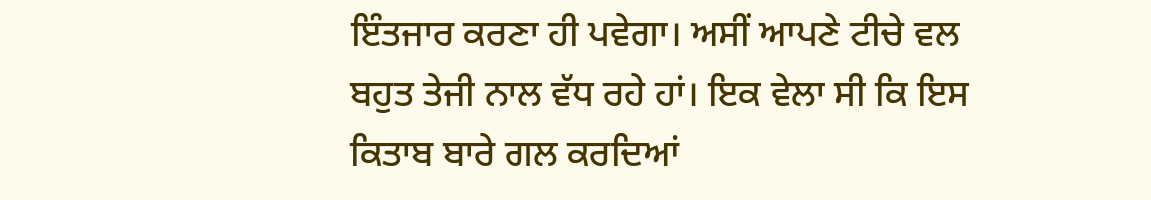ਇੰਤਜਾਰ ਕਰਣਾ ਹੀ ਪਵੇਗਾ। ਅਸੀਂ ਆਪਣੇ ਟੀਚੇ ਵਲ ਬਹੁਤ ਤੇਜੀ ਨਾਲ ਵੱਧ ਰਹੇ ਹਾਂ। ਇਕ ਵੇਲਾ ਸੀ ਕਿ ਇਸ ਕਿਤਾਬ ਬਾਰੇ ਗਲ ਕਰਦਿਆਂ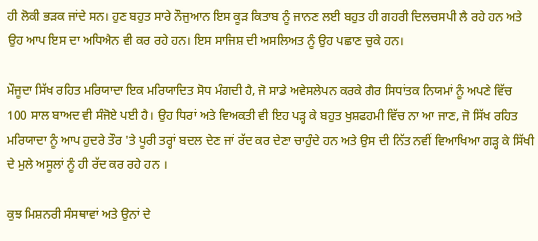ਹੀ ਲੋਕੀ ਭੜਕ ਜਾਂਦੇ ਸਨ। ਹੁਣ ਬਹੁਤ ਸਾਰੇ ਨੌਜੁਆਨ ਇਸ ਕੂੜ ਕਿਤਾਬ ਨੂੰ ਜਾਨਣ ਲਈ ਬਹੁਤ ਹੀ ਗਹਰੀ ਦਿਲਚਸਪੀ ਲੈ ਰਹੇ ਹਨ ਅਤੇ ਉਹ ਆਪ ਇਸ ਦਾ ਅਧਿਐਨ ਵੀ ਕਰ ਰਹੇ ਹਨ। ਇਸ ਸਾਜਿਸ਼ ਦੀ ਅਸਲਿਅਤ ਨੂੰ ਉਹ ਪਛਾਣ ਚੁਕੇ ਹਨ।

ਮੌਜੂਦਾ ਸਿੱਖ ਰਹਿਤ ਮਰਿਯਾਦਾ ਇਕ ਮਰਿਯਾਦਿਤ ਸੋਧ ਮੰਗਦੀ ਹੈ, ਜੋ ਸਾਡੇ ਅਵੇਸਲੇਪਨ ਕਰਕੇ ਗੈਰ ਸਿਧਾਂਤਕ ਨਿਯਮਾਂ ਨੂੰ ਅਪਣੇ ਵਿੱਚ 100 ਸਾਲ ਬਾਅਦ ਵੀ ਸੰਜੋਏ ਪਈ ਹੈ। ਉਹ ਧਿਰਾਂ ਅਤੇ ਵਿਅਕਤੀ ਵੀ ਇਹ ਪੜ੍ਹ ਕੇ ਬਹੁਤ ਖੁਸ਼ਫਹਮੀ ਵਿੱਚ ਨਾ ਆ ਜਾਣ, ਜੋ ਸਿੱਖ ਰਹਿਤ ਮਰਿਯਾਦਾ ਨੂੰ ਆਪ ਹੁਦਰੇ ਤੌਰ 'ਤੇ ਪੂਰੀ ਤਰ੍ਹਾਂ ਬਦਲ ਦੇਣ ਜਾਂ ਰੱਦ ਕਰ ਦੇਣਾ ਚਾਹੁੰਦੇ ਹਨ ਅਤੇ ਉਸ ਦੀ ਨਿੱਤ ਨਵੀਂ ਵਿਆਖਿਆ ਗੜ੍ਹ ਕੇ ਸਿੱਖੀ ਦੇ ਮੁਲੇ ਅਸੂਲਾਂ ਨੂੰ ਹੀ ਰੱਦ ਕਰ ਰਹੇ ਹਨ ।

ਕੁਝ ਮਿਸ਼ਨਰੀ ਸੰਸਥਾਵਾਂ ਅਤੇ ਉਨਾਂ ਦੇ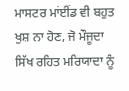ਮਾਸਟਰ ਮਾਂਈਂਡ ਵੀ ਬਹੁਤ ਖੁਸ਼ ਨਾ ਹੋਣ, ਜੋ ਮੌਜੂਦਾ ਸਿੱਖ ਰਹਿਤ ਮਰਿਯਾਦਾ ਨੂੰ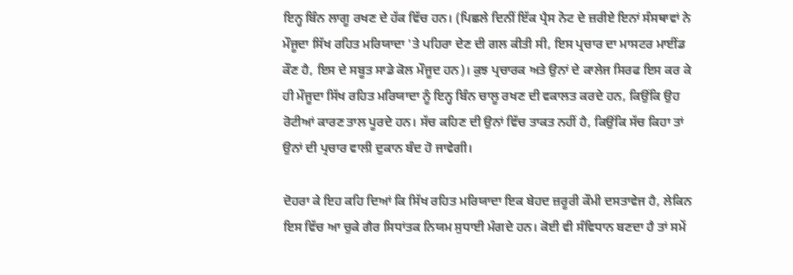ਇਨ੍ਹ ਬਿੰਨ ਲਾਗੂ ਰਖਣ ਦੇ ਹੱਕ ਵਿੱਚ ਹਨ। (ਪਿਛਲੇ ਦਿਨੀਂ ਇੱਕ ਪ੍ਰੈਸ ਨੋਟ ਦੇ ਜ਼ਰੀਏ ਇਨਾਂ ਸੰਸਥਾਵਾਂ ਨੇ ਮੌਜੂਦਾ ਸਿੱਖ ਰਹਿਤ ਮਰਿਯਾਦਾ 'ਤੇ ਪਹਿਰਾ ਦੇਣ ਦੀ ਗਲ ਕੀਤੀ ਸੀ, ਇਸ ਪ੍ਰਚਾਰ ਦਾ ਮਾਸਟਰ ਮਾਈਂਡ ਕੌਣ ਹੈ, ਇਸ ਦੇ ਸਬੂਤ ਸਾਡੇ ਕੋਲ ਮੌਜੂਦ ਹਨ)। ਕੁਝ ਪ੍ਰਚਾਰਕ ਅਤੇ ਉਨਾਂ ਦੇ ਕਾਲੇਜ ਸਿਰਫ ਇਸ ਕਰ ਕੇ ਹੀ ਮੌਜੂਦਾ ਸਿੱਖ ਰਹਿਤ ਮਰਿਯਾਦਾ ਨੂੰ ਇਨ੍ਹ ਬਿੰਨ ਚਾਲੂ ਰਖਣ ਦੀ ਵਕਾਲਤ ਕਰਦੇ ਹਨ, ਕਿਉਂਕਿ ਉਹ ਰੋਟੀਆਂ ਕਾਰਣ ਤਾਲ ਪੂਰਦੇ ਹਨ। ਸੱਚ ਕਹਿਣ ਦੀ ਉਨਾਂ ਵਿੱਚ ਤਾਕਤ ਨਹੀਂ ਹੈ, ਕਿਉਂਕਿ ਸੱਚ ਕਿਹਾ ਤਾਂ ਉਨਾਂ ਦੀ ਪ੍ਰਚਾਰ ਵਾਲੀ ਦੁਕਾਨ ਬੰਦ ਹੋ ਜਾਵੇਗੀ।

ਦੋਹਰਾ ਕੇ ਇਹ ਕਹਿ ਦਿਆਂ ਕਿ ਸਿੱਖ ਰਹਿਤ ਮਰਿਯਾਦਾ ਇਕ ਬੇਹਦ ਜ਼ਰੂਰੀ ਕੌਮੀ ਦਸਤਾਵੇਜ ਹੈ, ਲੇਕਿਨ ਇਸ ਵਿੱਚ ਆ ਚੁਕੇ ਗੈਰ ਸਿਧਾਂਤਕ ਨਿਯਮ ਸੁਧਾਈ ਮੰਗਦੇ ਹਨ। ਕੋਈ ਵੀ ਸੰਵਿਧਾਨ ਬਣਦਾ ਹੈ ਤਾਂ ਸਮੇਂ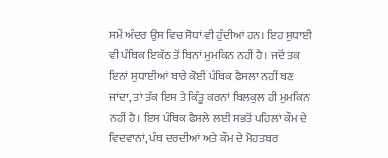ਸਮੇਂ ਅੰਦਰ ਉਸ ਵਿਚ ਸੋਧਾਂ ਵੀ ਹੁੰਦੀਆਂ ਹਨ। ਇਹ ਸੁਧਾਈ ਵੀ ਪੰਥਿਕ ਇਕੱਠ ਤੋਂ ਬਿਨਾਂ ਮੁਮਕਿਨ ਨਹੀਂ ਹੈ। ਜਦੋਂ ਤਕ ਇਨਾਂ ਸੁਧਾਈਆਂ ਬਾਰੇ ਕੋਈ ਪੰਥਿਕ ਫੈਸਲਾ ਨਹੀਂ ਬਣ ਜਾਂਦਾ, ਤਾਂ ਤੱਕ ਇਸ ਤੇ ਕਿੰਤੂ ਕਰਨਾਂ ਬਿਲਕੁਲ ਹੀ ਮੁਮਕਿਨ ਨਹੀਂ ਹੈ। ਇਸ ਪੰਥਿਕ ਫੈਸਲੇ ਲਈ ਸਭਤੋਂ ਪਹਿਲਾਂ ਕੌਮ ਦੇ ਵਿਦਵਾਨਾਂ, ਪੰਥ ਦਰਦੀਆਂ ਅਤੇ ਕੌਮ ਦੇ ਮੋਹਤਬਰ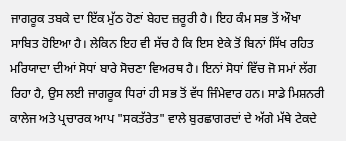ਜਾਗਰੂਕ ਤਬਕੇ ਦਾ ਇੱਕ ਮੁੱਠ ਹੋਣਾਂ ਬੇਹਦ ਜ਼ਰੂਰੀ ਹੈ। ਇਹ ਕੰਮ ਸਭ ਤੋਂ ਔਖਾ ਸਾਬਿਤ ਹੋਇਆ ਹੈ। ਲੇਕਿਨ ਇਹ ਵੀ ਸੱਚ ਹੈ ਕਿ ਇਸ ਏਕੇ ਤੋਂ ਬਿਨਾਂ ਸਿੱਖ ਰਹਿਤ ਮਰਿਯਾਦਾ ਦੀਆਂ ਸੋਧਾਂ ਬਾਰੇ ਸੋਚਣਾ ਵਿਅਰਥ ਹੈ। ਇਨਾਂ ਸੋਧਾਂ ਵਿੱਚ ਜੋ ਸਮਾਂ ਲੱਗ ਰਿਹਾ ਹੈ, ਉਸ ਲਈ ਜਾਗਰੂਕ ਧਿਰਾਂ ਹੀ ਸਭ ਤੋਂ ਵੱਧ ਜਿੰਮੇਵਾਰ ਹਨ। ਸਾਡੇ ਮਿਸ਼ਨਰੀ ਕਾਲੇਜ ਅਤੇ ਪ੍ਰਚਾਰਕ ਆਪ "ਸਕਤੱਰੇਤ" ਵਾਲੇ ਬੁਰਛਾਗਰਦਾਂ ਦੇ ਅੱਗੇ ਮੱਥੇ ਟੇਕਦੇ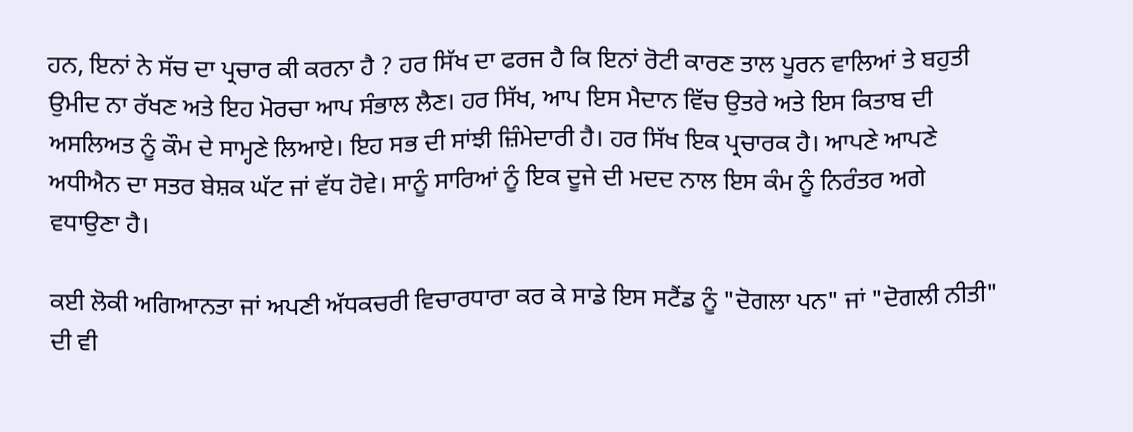ਹਨ, ਇਨਾਂ ਨੇ ਸੱਚ ਦਾ ਪ੍ਰਚਾਰ ਕੀ ਕਰਨਾ ਹੈ ? ਹਰ ਸਿੱਖ ਦਾ ਫਰਜ ਹੈ ਕਿ ਇਨਾਂ ਰੋਟੀ ਕਾਰਣ ਤਾਲ ਪੂਰਨ ਵਾਲਿਆਂ ਤੇ ਬਹੁਤੀ ਉਮੀਦ ਨਾ ਰੱਖਣ ਅਤੇ ਇਹ ਮੋਰਚਾ ਆਪ ਸੰਭਾਲ ਲੈਣ। ਹਰ ਸਿੱਖ, ਆਪ ਇਸ ਮੈਦਾਨ ਵਿੱਚ ਉਤਰੇ ਅਤੇ ਇਸ ਕਿਤਾਬ ਦੀ ਅਸਲਿਅਤ ਨੂੰ ਕੌਮ ਦੇ ਸਾਮ੍ਹਣੇ ਲਿਆਏ। ਇਹ ਸਭ ਦੀ ਸਾਂਝੀ ਜ਼ਿੰਮੇਦਾਰੀ ਹੈ। ਹਰ ਸਿੱਖ ਇਕ ਪ੍ਰਚਾਰਕ ਹੈ। ਆਪਣੇ ਆਪਣੇ ਅਧੀਐਨ ਦਾ ਸਤਰ ਬੇਸ਼ਕ ਘੱਟ ਜਾਂ ਵੱਧ ਹੋਵੇ। ਸਾਨੂੰ ਸਾਰਿਆਂ ਨੂੰ ਇਕ ਦੂਜੇ ਦੀ ਮਦਦ ਨਾਲ ਇਸ ਕੰਮ ਨੂੰ ਨਿਰੰਤਰ ਅਗੇ ਵਧਾਉਣਾ ਹੈ।

ਕਈ ਲੋਕੀ ਅਗਿਆਨਤਾ ਜਾਂ ਅਪਣੀ ਅੱਧਕਚਰੀ ਵਿਚਾਰਧਾਰਾ ਕਰ ਕੇ ਸਾਡੇ ਇਸ ਸਟੈਂਡ ਨੂੰ "ਦੋਗਲਾ ਪਨ" ਜਾਂ "ਦੋਗਲੀ ਨੀਤੀ" ਦੀ ਵੀ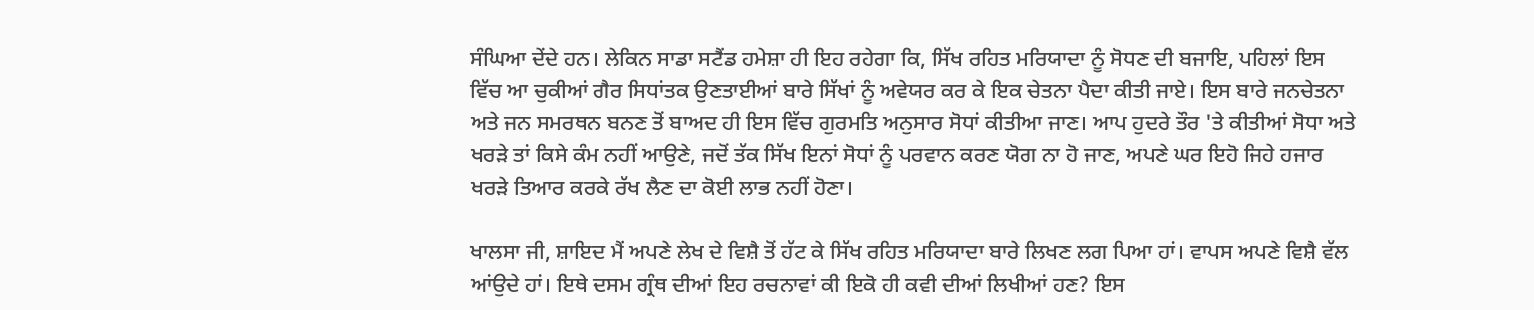ਸੰਘਿਆ ਦੇਂਦੇ ਹਨ। ਲੇਕਿਨ ਸਾਡਾ ਸਟੈਂਡ ਹਮੇਸ਼ਾ ਹੀ ਇਹ ਰਹੇਗਾ ਕਿ, ਸਿੱਖ ਰਹਿਤ ਮਰਿਯਾਦਾ ਨੂੰ ਸੋਧਣ ਦੀ ਬਜਾਇ, ਪਹਿਲਾਂ ਇਸ ਵਿੱਚ ਆ ਚੁਕੀਆਂ ਗੈਰ ਸਿਧਾਂਤਕ ਉਣਤਾਈਆਂ ਬਾਰੇ ਸਿੱਖਾਂ ਨੂੰ ਅਵੇਯਰ ਕਰ ਕੇ ਇਕ ਚੇਤਨਾ ਪੈਦਾ ਕੀਤੀ ਜਾਏ। ਇਸ ਬਾਰੇ ਜਨਚੇਤਨਾ ਅਤੇ ਜਨ ਸਮਰਥਨ ਬਨਣ ਤੋਂ ਬਾਅਦ ਹੀ ਇਸ ਵਿੱਚ ਗੁਰਮਤਿ ਅਨੁਸਾਰ ਸੋਧਾਂ ਕੀਤੀਆ ਜਾਣ। ਆਪ ਹੁਦਰੇ ਤੌਰ 'ਤੇ ਕੀਤੀਆਂ ਸੋਧਾ ਅਤੇ ਖਰੜੇ ਤਾਂ ਕਿਸੇ ਕੰਮ ਨਹੀਂ ਆਉਣੇ, ਜਦੋਂ ਤੱਕ ਸਿੱਖ ਇਨਾਂ ਸੋਧਾਂ ਨੂੰ ਪਰਵਾਨ ਕਰਣ ਯੋਗ ਨਾ ਹੋ ਜਾਣ, ਅਪਣੇ ਘਰ ਇਹੋ ਜਿਹੇ ਹਜਾਰ ਖਰੜੇ ਤਿਆਰ ਕਰਕੇ ਰੱਖ ਲੈਣ ਦਾ ਕੋਈ ਲਾਭ ਨਹੀਂ ਹੋਣਾ।

ਖਾਲਸਾ ਜੀ, ਸ਼ਾਇਦ ਮੈਂ ਅਪਣੇ ਲੇਖ ਦੇ ਵਿਸ਼ੈ ਤੋਂ ਹੱਟ ਕੇ ਸਿੱਖ ਰਹਿਤ ਮਰਿਯਾਦਾ ਬਾਰੇ ਲਿਖਣ ਲਗ ਪਿਆ ਹਾਂ। ਵਾਪਸ ਅਪਣੇ ਵਿਸ਼ੈ ਵੱਲ ਆਂਉਦੇ ਹਾਂ। ਇਥੇ ਦਸਮ ਗ੍ਰੰਥ ਦੀਆਂ ਇਹ ਰਚਨਾਵਾਂ ਕੀ ਇਕੋ ਹੀ ਕਵੀ ਦੀਆਂ ਲਿਖੀਆਂ ਹਣ? ਇਸ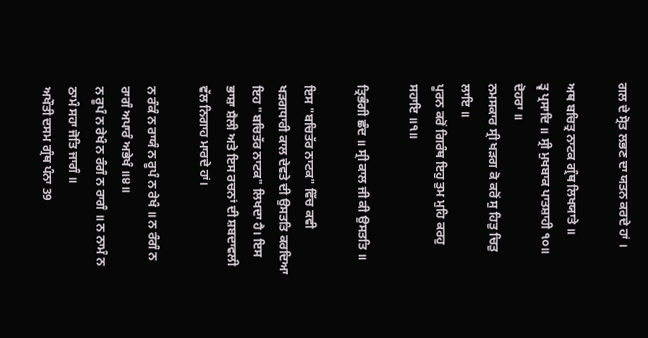ਗਲ ਦੇ ਸ੍ਰੋਤ ਲਭਣ ਦਾ ਯਤਨ ਕਰਦੇ ਹਾਂ ।

ਅਥ ਬਚਿਤ੍ਰ ਨਾਟਕ ਗ੍ਰੰਥ ਲਿਖਯਾਤੇ ॥
ਤ੍ਵ ਪ੍ਰਸਾਦਿ ॥ ਸ੍ਰੀ ਮੁਖਬਾਕ ਪਾਤਸ਼ਾਹੀ ੧੦॥
ਦੋਹਰਾ ॥
ਨਮਸਕਾਰ ਸ੍ਰੀ ਖੜਗ ਕੋ ਕਰੋਂ ਸੁ ਹਿਤੁ ਚਿਤੁ ਲਾਇ ॥
ਪੂਰਨ ਕਰੋਂ ਗਿਰੰਥ ਇਹੁ ਤੁਮ ਮੁਹਿ ਕਰਹੁ ਸਹਾਇ ॥੧॥

ਤ੍ਰਿਭੰਗੀ ਛੰਦ ॥ ਸ੍ਰੀ ਕਾਲ ਜੀ ਕੀ ਉਸਤਤਿ ॥

ਇਸ "ਬਚਿਤੱਰ ਨਾਟਕ" ਵਿੱਚ ਕਵੀ ਖੜਗਧਾਰੀ ਕਾਲ ਦੇਵਤੇ ਦੀ ਉਸਤਤਿ ਕਰਦਿਆ ਇਹ "ਬਚਿਤੱਰ ਨਾਟਕ" ਲਿਖਦਾ ਹੈ। ਇਸ ਭਾਸ਼ਾ ਸ਼ੈਲੀ ਅਤੇ ਇਸ ਰਚਨਾਂ ਦੀ ਸ਼ਬਦਾਵਲੀ ਵੱਲ ਨਿਗਾਹ ਮਾਰਦੇ ਹਾਂ।

ਨ ਰੰਕੰ ਨ ਰਾਯੰ ਨ ਰੂਪੰ ਨ ਰੇਖੰ ॥ ਨ ਰੰਗੰ ਨ ਰਾਗੰ ਅਪਾਰੰ ਅਭੇਖੰ ॥੪॥
ਨ ਰੂਪੰ ਨ ਰੇਖੰ ਨ ਰੰਗੰ ਨ ਰਾਗੰ ॥ ਨ ਨਾਮੰ ਨ ਠਾਮੰ ਸਹਾ ਜੋਤਿ ਜਾਗੰ ॥
ਅਖੌਤੀ ਦਸਮ ਗ੍ਰੰਥ ਪੰਨਾ 39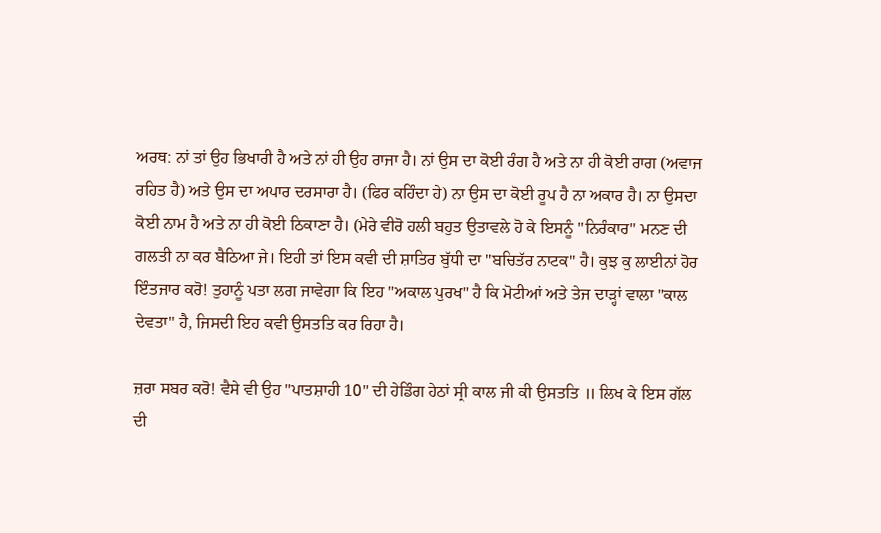ਅਰਥ: ਨਾਂ ਤਾਂ ਉਹ ਭਿਖਾਰੀ ਹੈ ਅਤੇ ਨਾਂ ਹੀ ਉਹ ਰਾਜਾ ਹੈ। ਨਾਂ ਉਸ ਦਾ ਕੋਈ ਰੰਗ ਹੈ ਅਤੇ ਨਾ ਹੀ ਕੋਈ ਰਾਗ (ਅਵਾਜ ਰਹਿਤ ਹੈ) ਅਤੇ ਉਸ ਦਾ ਅਪਾਰ ਦਰਸਾਰਾ ਹੈ। (ਫਿਰ ਕਹਿੰਦਾ ਹੇ) ਨਾ ਉਸ ਦਾ ਕੋਈ ਰੂਪ ਹੈ ਨਾ ਅਕਾਰ ਹੈ। ਨਾ ਉਸਦਾ ਕੋਈ ਨਾਮ ਹੈ ਅਤੇ ਨਾ ਹੀ ਕੋਈ ਠਿਕਾਣਾ ਹੈ। (ਮੇਰੇ ਵੀਰੋ ਹਲੀ ਬਹੁਤ ਉਤਾਵਲੇ ਹੋ ਕੇ ਇਸਨੂੰ "ਨਿਰੰਕਾਰ" ਮਨਣ ਦੀ ਗਲਤੀ ਨਾ ਕਰ ਬੈਠਿਆ ਜੇ। ਇਹੀ ਤਾਂ ਇਸ ਕਵੀ ਦੀ ਸ਼ਾਤਿਰ ਬੁੱਧੀ ਦਾ "ਬਚਿਤੱਰ ਨਾਟਕ" ਹੈ। ਕੁਝ ਕੁ ਲਾਈਨਾਂ ਹੋਰ ਇੰਤਜਾਰ ਕਰੋ! ਤੁਹਾਨੂੰ ਪਤਾ ਲਗ ਜਾਵੇਗਾ ਕਿ ਇਹ "ਅਕਾਲ ਪੁਰਖ" ਹੈ ਕਿ ਮੋਟੀਆਂ ਅਤੇ ਤੇਜ ਦਾੜ੍ਹਾਂ ਵਾਲਾ "ਕਾਲ ਦੇਵਤਾ" ਹੈ, ਜਿਸਦੀ ਇਹ ਕਵੀ ਉਸਤਤਿ ਕਰ ਰਿਹਾ ਹੈ।

ਜ਼ਰਾ ਸਬਰ ਕਰੋ! ਵੈਸੇ ਵੀ ਉਹ "ਪਾਤਸ਼ਾਹੀ 10" ਦੀ ਹੇਡਿੰਗ ਹੇਠਾਂ ਸ੍ਰੀ ਕਾਲ ਜੀ ਕੀ ਉਸਤਤਿ ॥ ਲਿਖ ਕੇ ਇਸ ਗੱਲ ਦੀ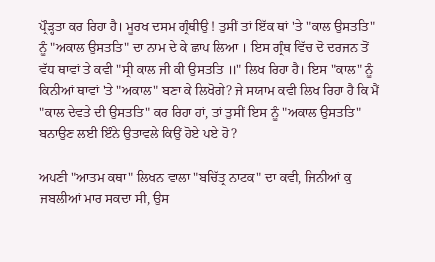ਪ੍ਰੌੜ੍ਹਤਾ ਕਰ ਰਿਹਾ ਹੈ। ਮੂਰਖ ਦਸਮ ਗ੍ਰੰਥੀਉ ! ਤੁਸੀਂ ਤਾਂ ਇੱਕ ਥਾਂ 'ਤੇ "ਕਾਲ ਉਸਤਤਿ" ਨੂੰ "ਅਕਾਲ ਉਸਤਤਿ" ਦਾ ਨਾਮ ਦੇ ਕੇ ਛਾਪ ਲਿਆ । ਇਸ ਗ੍ਰੰਥ ਵਿੱਚ ਦੋ ਦਰਜਨ ਤੋਂ ਵੱਧ ਥਾਵਾਂ ਤੇ ਕਵੀ "ਸ੍ਰੀ ਕਾਲ ਜੀ ਕੀ ਉਸਤਤਿ ॥" ਲਿਖ ਰਿਹਾ ਹੈ। ਇਸ "ਕਾਲ" ਨੂੰ ਕਿਨੀਆਂ ਥਾਵਾਂ 'ਤੇ "ਅਕਾਲ" ਬਣਾ ਕੇ ਲਿਖੋਗੇ? ਜੇ ਸਯਾਮ ਕਵੀ ਲਿਖ ਰਿਹਾ ਹੈ ਕਿ ਮੈਂ "ਕਾਲ ਦੇਵਤੇ ਦੀ ਉਸਤਤਿ" ਕਰ ਰਿਹਾ ਹਾਂ, ਤਾਂ ਤੁਸੀਂ ਇਸ ਨੂੰ "ਅਕਾਲ ਉਸਤਤਿ" ਬਨਾਉਣ ਲਈ ਇੰਨੇ ਉਤਾਵਲੇ ਕਿਉਂ ਹੋਏ ਪਏ ਹੋ?

ਅਪਣੀ "ਆਤਮ ਕਥਾ" ਲਿਖਨ ਵਾਲਾ "ਬਚਿੱਤ੍ਰ ਨਾਟਕ" ਦਾ ਕਵੀ, ਜਿਨੀਆਂ ਕੁ ਜਬਲੀਆਂ ਮਾਰ ਸਕਦਾ ਸੀ, ਉਸ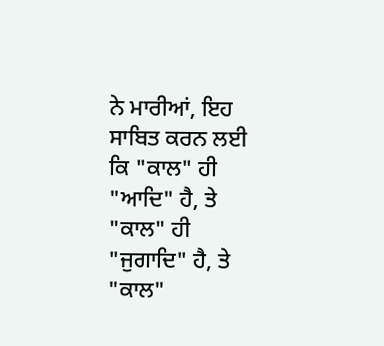ਨੇ ਮਾਰੀਆਂ, ਇਹ ਸਾਬਿਤ ਕਰਨ ਲਈ ਕਿ "ਕਾਲ" ਹੀ "ਆਦਿ" ਹੈ, ਤੇ "ਕਾਲ" ਹੀ "ਜੁਗਾਦਿ" ਹੈ, ਤੇ "ਕਾਲ"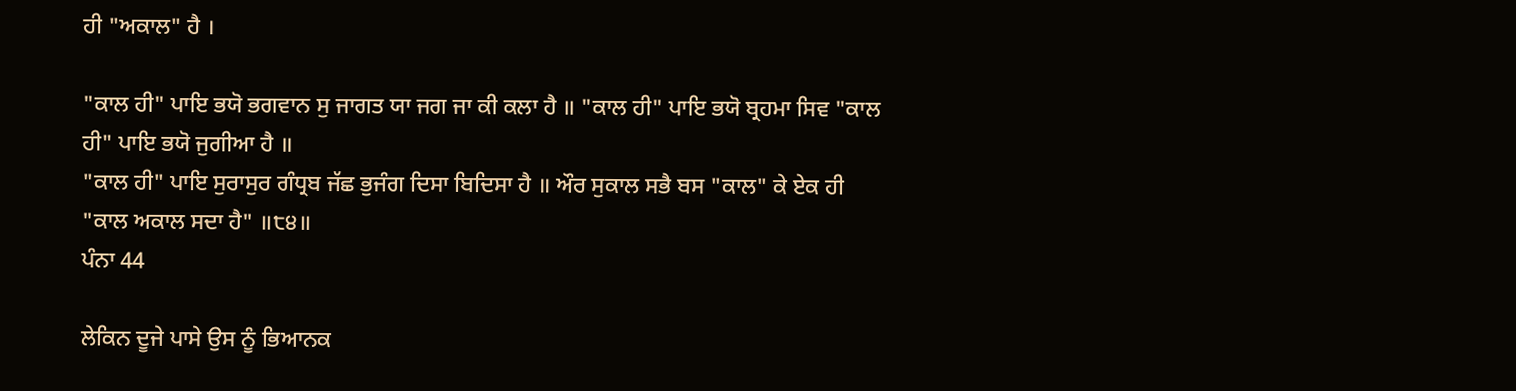ਹੀ "ਅਕਾਲ" ਹੈ ।

"ਕਾਲ ਹੀ" ਪਾਇ ਭਯੋ ਭਗਵਾਨ ਸੁ ਜਾਗਤ ਯਾ ਜਗ ਜਾ ਕੀ ਕਲਾ ਹੈ ॥ "ਕਾਲ ਹੀ" ਪਾਇ ਭਯੋ ਬ੍ਰਹਮਾ ਸਿਵ "ਕਾਲ ਹੀ" ਪਾਇ ਭਯੋ ਜੁਗੀਆ ਹੈ ॥
"ਕਾਲ ਹੀ" ਪਾਇ ਸੁਰਾਸੁਰ ਗੰਧ੍ਰਬ ਜੱਛ ਭੁਜੰਗ ਦਿਸਾ ਬਿਦਿਸਾ ਹੈ ॥ ਔਰ ਸੁਕਾਲ ਸਭੈ ਬਸ "ਕਾਲ" ਕੇ ਏਕ ਹੀ "ਕਾਲ ਅਕਾਲ ਸਦਾ ਹੈ" ॥੮੪॥
ਪੰਨਾ 44

ਲੇਕਿਨ ਦੂਜੇ ਪਾਸੇ ਉਸ ਨੂੰ ਭਿਆਨਕ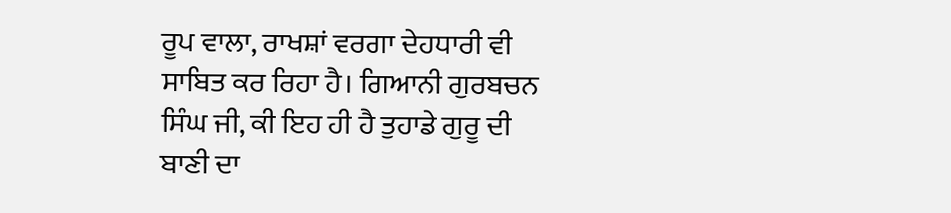ਰੂਪ ਵਾਲਾ, ਰਾਖਸ਼ਾਂ ਵਰਗਾ ਦੇਹਧਾਰੀ ਵੀ ਸਾਬਿਤ ਕਰ ਰਿਹਾ ਹੈ। ਗਿਆਨੀ ਗੁਰਬਚਨ ਸਿੰਘ ਜੀ, ਕੀ ਇਹ ਹੀ ਹੈ ਤੁਹਾਡੇ ਗੁਰੂ ਦੀ ਬਾਣੀ ਦਾ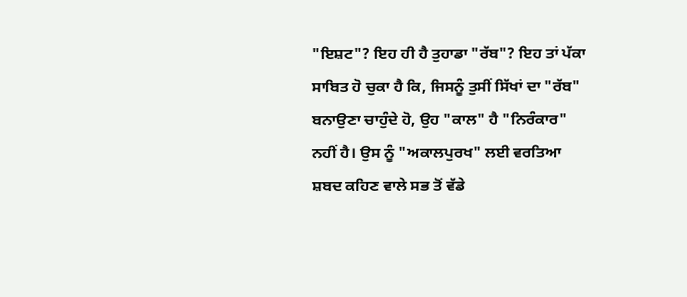"ਇਸ਼ਟ"? ਇਹ ਹੀ ਹੈ ਤੁਹਾਡਾ "ਰੱਬ"? ਇਹ ਤਾਂ ਪੱਕਾ ਸਾਬਿਤ ਹੋ ਚੁਕਾ ਹੈ ਕਿ, ਜਿਸਨੂੰ ਤੁਸੀਂ ਸਿੱਖਾਂ ਦਾ "ਰੱਬ" ਬਨਾਉਣਾ ਚਾਹੁੰਦੇ ਹੋ, ਉਹ "ਕਾਲ" ਹੈ "ਨਿਰੰਕਾਰ" ਨਹੀਂ ਹੈ। ਉਸ ਨੂੰ "ਅਕਾਲਪੁਰਖ" ਲਈ ਵਰਤਿਆ ਸ਼ਬਦ ਕਹਿਣ ਵਾਲੇ ਸਭ ਤੋਂ ਵੱਡੇ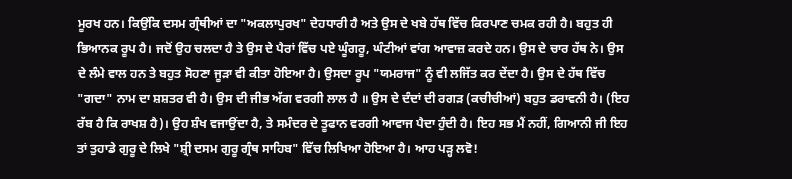ਮੂਰਖ ਹਨ। ਕਿਉਂਕਿ ਦਸਮ ਗ੍ਰੰਥੀਆਂ ਦਾ "ਅਕਲਾਪੁਰਖ" ਦੇਹਧਾਰੀ ਹੈ ਅਤੇ ਉਸ ਦੇ ਖਬੇ ਹੱਥ ਵਿੱਚ ਕਿਰਪਾਣ ਚਮਕ ਰਹੀ ਹੈ। ਬਹੁਤ ਹੀ ਭਿਆਨਕ ਰੂਪ ਹੈ। ਜਦੋਂ ਉਹ ਚਲਦਾ ਹੈ ਤੇ ਉਸ ਦੇ ਪੈਰਾਂ ਵਿੱਚ ਪਏ ਘੂੰਗਰੂ, ਘੰਟੀਆਂ ਵਾਂਗ ਆਵਾਜ਼ ਕਰਦੇ ਹਨ। ਉਸ ਦੇ ਚਾਰ ਹੱਥ ਨੇ। ਉਸ ਦੇ ਲੰਮੇ ਵਾਲ ਹਨ ਤੇ ਬਹੁਤ ਸੋਹਣਾ ਜੂੜਾ ਵੀ ਕੀਤਾ ਹੋਇਆ ਹੈ। ਉਸਦਾ ਰੂਪ "ਯਮਰਾਜ" ਨੂੰ ਵੀ ਲਜਿੱਤ ਕਰ ਦੇਂਦਾ ਹੈ। ਉਸ ਦੇ ਹੱਥ ਵਿੱਚ "ਗਦਾ" ਨਾਮ ਦਾ ਸ਼ਸ਼ਤਰ ਵੀ ਹੈ। ਉਸ ਦੀ ਜੀਭ ਅੱਗ ਵਰਗੀ ਲਾਲ ਹੈ ॥ ਉਸ ਦੇ ਦੰਦਾਂ ਦੀ ਰਗੜ (ਕਚੀਚੀਆਂ) ਬਹੁਤ ਡਰਾਵਨੀ ਹੈ। (ਇਹ ਰੱਬ ਹੈ ਕਿ ਰਾਖਸ਼ ਹੈ)। ਉਹ ਸ਼ੰਖ ਵਜਾਉਂਦਾ ਹੈ, ਤੇ ਸਮੰਦਰ ਦੇ ਤੂਫਾਨ ਵਰਗੀ ਆਵਾਜ ਪੈਦਾ ਹੁੰਦੀ ਹੈ। ਇਹ ਸਭ ਮੈਂ ਨਹੀਂ, ਗਿਆਨੀ ਜੀ ਇਹ ਤਾਂ ਤੁਹਾਡੇ ਗੁਰੂ ਦੇ ਲਿਖੇ "ਸ਼੍ਰੀ ਦਸਮ ਗੁਰੂ ਗ੍ਰੰਥ ਸਾਹਿਬ" ਵਿੱਚ ਲਿਖਿਆ ਹੋਇਆ ਹੈ। ਆਹ ਪੜ੍ਹ ਲਵੋ!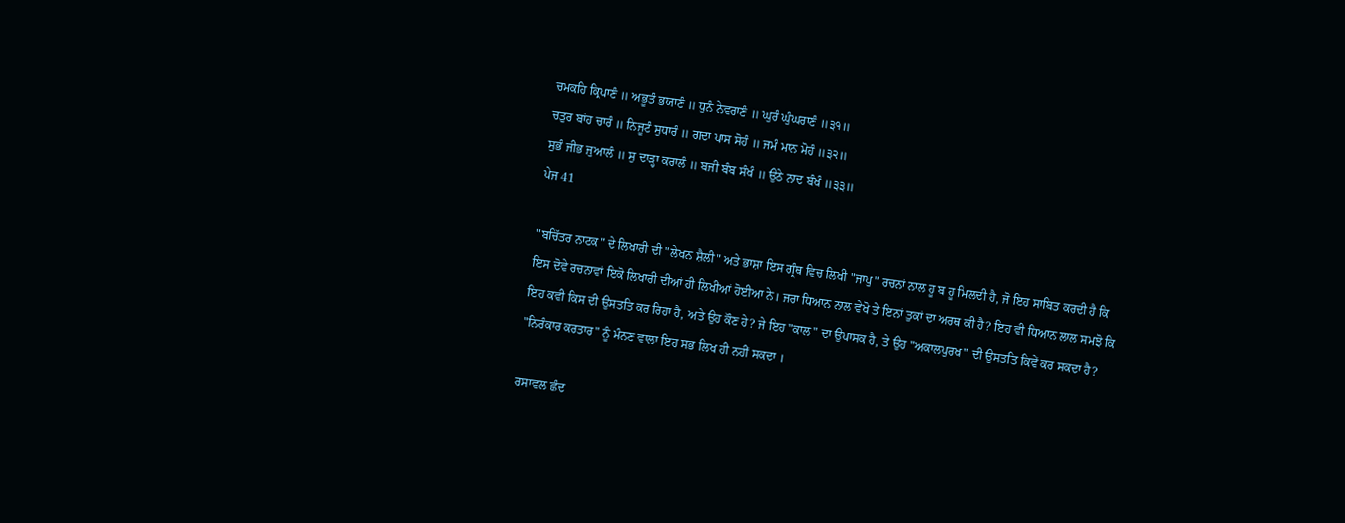ਚਮਕਹਿ ਕ੍ਰਿਪਾਣੰ ॥ ਅਭੂਤੰ ਭਯਾਣੰ ॥ ਧੁਨੰ ਨੇਵਰਾਣੰ ॥ ਘੁਰੰ ਘੁੰਘਰਾਣੰ ॥੩੧॥
ਚਤੁਰ ਬਾਂਹ ਚਾਰੰ ॥ ਨਿਜੂਟੰ ਸੁਧਾਰੰ ॥ ਗਦਾ ਪਾਸ ਸੋਹੰ ॥ ਜਮੰ ਮਾਨ ਮੋਹੰ ॥੩੨॥
ਸੁਭੰ ਜੀਭ ਜੁਆਲੰ ॥ ਸੁ ਦਾੜ੍ਹਾ ਕਰਾਲੰ ॥ ਬਜੀ ਬੰਬ ਸੰਖੰ ॥ ਉਠੇ ਨਾਦ ਬੰਖੰ ॥੩੩॥
ਪੇਜ 41

"ਬਚਿੱਤਰ ਨਾਟਕ" ਦੇ ਲਿਖਾਰੀ ਦੀ "ਲੇਖਨ ਸ਼ੈਲੀ" ਅਤੇ ਭਾਸ਼ਾ ਇਸ ਗ੍ਰੰਥ ਵਿਚ ਲਿਖੀ "ਜਾਪੁ" ਰਚਨਾਂ ਨਾਲ ਹੂ ਬ ਹੂ ਮਿਲਦੀ ਹੈ, ਜੋ ਇਹ ਸਾਬਿਤ ਕਰਦੀ ਹੈ ਕਿ ਇਸ ਦੋਵੇ ਰਚਨਾਵਾਂ ਇਕੋ ਲਿਖਾਰੀ ਦੀਆਂ ਹੀ ਲਿਖੀਆਂ ਹੋਈਆ ਨੇ। ਜਰਾ ਧਿਆਨ ਨਾਲ ਵੇਖੋ ਤੇ ਇਨਾਂ ਤੁਕਾਂ ਦਾ ਅਰਥ ਕੀ ਹੈ? ਇਹ ਵੀ ਧਿਆਨ ਲਾਲ ਸਮਝੋ ਕਿ ਇਹ ਕਵੀ ਕਿਸ ਦੀ ਉਸਤਤਿ ਕਰ ਰਿਹਾ ਹੈ, ਅਤੇ ਉਹ ਕੌਣ ਹੇ? ਜੇ ਇਹ "ਕਾਲ" ਦਾ ਉਪਾਸਕ ਹੈ, ਤੇ ਉਹ "ਅਕਾਲਪੁਰਖ" ਦੀ ਉਸਤਤਿ ਕਿਵੇਂ ਕਰ ਸਕਦਾ ਹੈ? "ਨਿਰੰਕਾਰ ਕਰਤਾਰ" ਨੂੰ ਮੰਨਣ ਵਾਲਾ ਇਹ ਸਭ ਲਿਖ ਹੀ ਨਹੀਂ ਸਕਦਾ ।

ਰਸਾਵਲ ਛੰਦ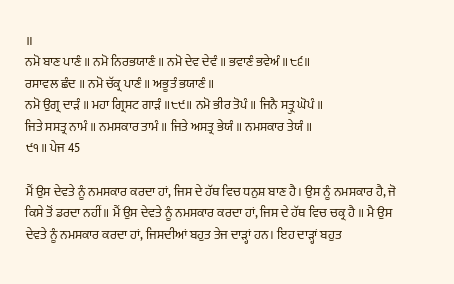॥
ਨਮੋ ਬਾਣ ਪਾਣੰ ॥ ਨਮੋ ਨਿਰਭਯਾਣੰ ॥ ਨਮੋ ਦੇਵ ਦੇਵੰ ॥ ਭਵਾਣੰ ਭਵੇਅੰ ॥੮੬॥
ਰਸਾਵਲ ਛੰਦ ॥ ਨਮੋ ਚੱਕ੍ਰ ਪਾਣੰ ॥ ਅਭੂਤੰ ਭਯਾਣੰ ॥
ਨਮੋ ਉਗ੍ਰ ਦਾੜੰ ॥ ਮਹਾ ਗ੍ਰਿਸਟ ਗਾੜੰ ॥੮੯॥ ਨਮੋ ਭੀਰ ਤੋਪੰ ॥ ਜਿਨੈ ਸਤ੍ਰੁ ਘੋਪੰ ॥
ਜਿਤੇ ਸਸਤ੍ਰ ਨਾਮੰ ॥ ਨਮਸਕਾਰ ਤਾਮੰ ॥ ਜਿਤੇ ਅਸਤ੍ਰ ਭੇਯੰ ॥ ਨਮਸਕਾਰ ਤੇਯੰ ॥
੯੧॥ ਪੇਜ 45

ਮੈਂ ਉਸ ਦੇਵਤੇ ਨੂੰ ਨਮਸਕਾਰ ਕਰਦਾ ਹਾਂ, ਜਿਸ ਦੇ ਹੱਥ ਵਿਚ ਧਨੁਸ਼ ਬਾਣ ਹੈ। ਉਸ ਨੂੰ ਨਮਸਕਾਰ ਹੈ, ਜੋ ਕਿਸੇ ਤੋਂ ਡਰਦਾ ਨਹੀਂ॥ ਮੈਂ ਉਸ ਦੇਵਤੇ ਨੂੰ ਨਮਸਕਾਰ ਕਰਦਾ ਹਾਂ, ਜਿਸ ਦੇ ਹੱਥ ਵਿਚ ਚਕ੍ਰ ਹੈ ॥ ਮੈ ਉਸ ਦੇਵਤੇ ਨੂੰ ਨਮਸਕਾਰ ਕਰਦਾ ਹਾਂ, ਜਿਸਦੀਆਂ ਬਹੁਤ ਤੇਜ ਦਾੜ੍ਹਾਂ ਹਨ। ਇਹ ਦਾੜ੍ਹਾਂ ਬਹੁਤ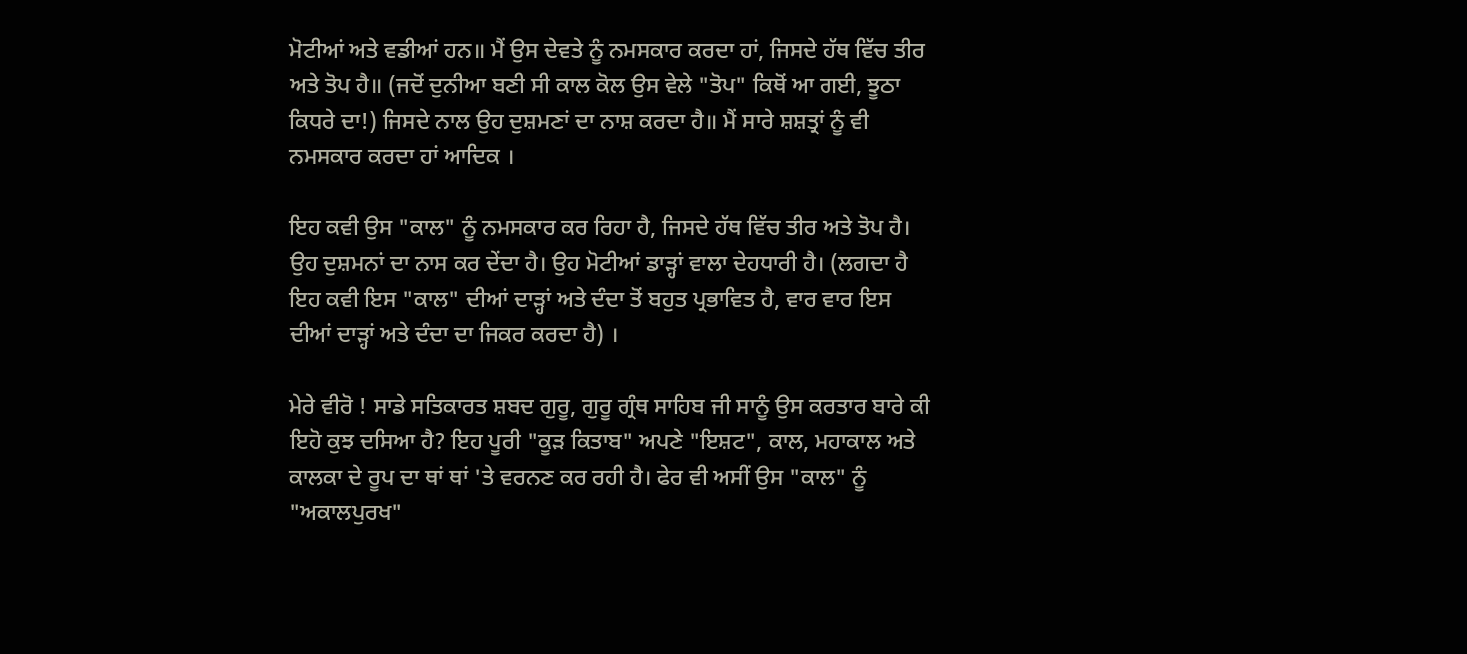ਮੋਟੀਆਂ ਅਤੇ ਵਡੀਆਂ ਹਨ॥ ਮੈਂ ਉਸ ਦੇਵਤੇ ਨੂੰ ਨਮਸਕਾਰ ਕਰਦਾ ਹਾਂ, ਜਿਸਦੇ ਹੱਥ ਵਿੱਚ ਤੀਰ ਅਤੇ ਤੋਪ ਹੈ॥ (ਜਦੋਂ ਦੁਨੀਆ ਬਣੀ ਸੀ ਕਾਲ ਕੋਲ ਉਸ ਵੇਲੇ "ਤੋਪ" ਕਿਥੋਂ ਆ ਗਈ, ਝੂਠਾ ਕਿਧਰੇ ਦਾ!) ਜਿਸਦੇ ਨਾਲ ਉਹ ਦੁਸ਼ਮਣਾਂ ਦਾ ਨਾਸ਼ ਕਰਦਾ ਹੈ॥ ਮੈਂ ਸਾਰੇ ਸ਼ਸ਼ਤ੍ਰਾਂ ਨੂੰ ਵੀ ਨਮਸਕਾਰ ਕਰਦਾ ਹਾਂ ਆਦਿਕ ।

ਇਹ ਕਵੀ ਉਸ "ਕਾਲ" ਨੂੰ ਨਮਸਕਾਰ ਕਰ ਰਿਹਾ ਹੈ, ਜਿਸਦੇ ਹੱਥ ਵਿੱਚ ਤੀਰ ਅਤੇ ਤੋਪ ਹੈ। ਉਹ ਦੁਸ਼ਮਨਾਂ ਦਾ ਨਾਸ ਕਰ ਦੇਂਦਾ ਹੈ। ਉਹ ਮੋਟੀਆਂ ਡਾੜ੍ਹਾਂ ਵਾਲਾ ਦੇਹਧਾਰੀ ਹੈ। (ਲਗਦਾ ਹੈ ਇਹ ਕਵੀ ਇਸ "ਕਾਲ" ਦੀਆਂ ਦਾੜ੍ਹਾਂ ਅਤੇ ਦੰਦਾ ਤੋਂ ਬਹੁਤ ਪ੍ਰਭਾਵਿਤ ਹੈ, ਵਾਰ ਵਾਰ ਇਸ ਦੀਆਂ ਦਾੜ੍ਹਾਂ ਅਤੇ ਦੰਦਾ ਦਾ ਜਿਕਰ ਕਰਦਾ ਹੈ) ।

ਮੇਰੇ ਵੀਰੋ ! ਸਾਡੇ ਸਤਿਕਾਰਤ ਸ਼ਬਦ ਗੁਰੂ, ਗੁਰੂ ਗ੍ਰੰਥ ਸਾਹਿਬ ਜੀ ਸਾਨੂੰ ਉਸ ਕਰਤਾਰ ਬਾਰੇ ਕੀ ਇਹੋ ਕੁਝ ਦਸਿਆ ਹੈ? ਇਹ ਪੂਰੀ "ਕੂੜ ਕਿਤਾਬ" ਅਪਣੇ "ਇਸ਼ਟ", ਕਾਲ, ਮਹਾਕਾਲ ਅਤੇ ਕਾਲਕਾ ਦੇ ਰੂਪ ਦਾ ਥਾਂ ਥਾਂ 'ਤੇ ਵਰਨਣ ਕਰ ਰਹੀ ਹੈ। ਫੇਰ ਵੀ ਅਸੀਂ ਉਸ "ਕਾਲ" ਨੂੰ "ਅਕਾਲਪੁਰਖ"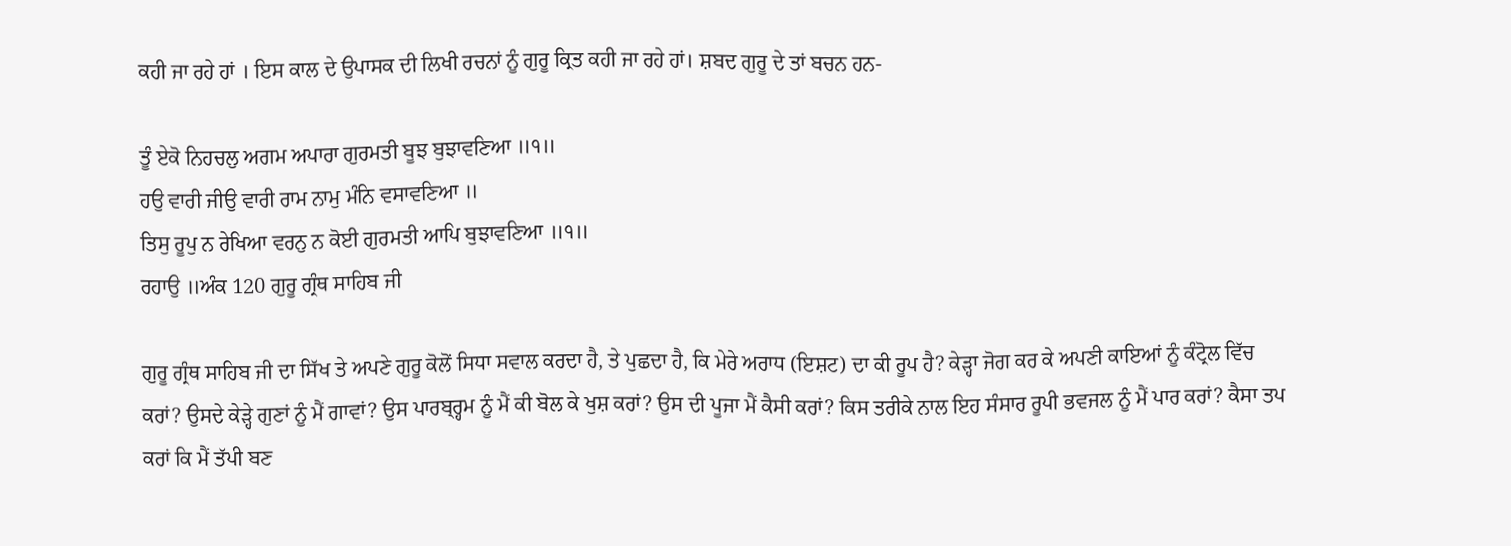ਕਹੀ ਜਾ ਰਹੇ ਹਾਂ । ਇਸ ਕਾਲ ਦੇ ਉਪਾਸਕ ਦੀ ਲਿਖੀ ਰਚਨਾਂ ਨੂੰ ਗੁਰੂ ਕ੍ਰਿਤ ਕਹੀ ਜਾ ਰਹੇ ਹਾਂ। ਸ਼ਬਦ ਗੁਰੂ ਦੇ ਤਾਂ ਬਚਨ ਹਨ-

ਤੂੰ ਏਕੋ ਨਿਹਚਲੁ ਅਗਮ ਅਪਾਰਾ ਗੁਰਮਤੀ ਬੂਝ ਬੁਝਾਵਣਿਆ ॥੧॥
ਹਉ ਵਾਰੀ ਜੀਉ ਵਾਰੀ ਰਾਮ ਨਾਮੁ ਮੰਨਿ ਵਸਾਵਣਿਆ ॥
ਤਿਸੁ ਰੂਪੁ ਨ ਰੇਖਿਆ ਵਰਨੁ ਨ ਕੋਈ ਗੁਰਮਤੀ ਆਪਿ ਬੁਝਾਵਣਿਆ ॥੧॥
ਰਹਾਉ ॥ਅੰਕ 120 ਗੁਰੂ ਗ੍ਰੰਥ ਸਾਹਿਬ ਜੀ

ਗੁਰੂ ਗ੍ਰੰਥ ਸਾਹਿਬ ਜੀ ਦਾ ਸਿੱਖ ਤੇ ਅਪਣੇ ਗੁਰੂ ਕੋਲੋਂ ਸਿਧਾ ਸਵਾਲ ਕਰਦਾ ਹੈ, ਤੇ ਪੁਛਦਾ ਹੈ, ਕਿ ਮੇਰੇ ਅਰਾਧ (ਇਸ਼ਟ) ਦਾ ਕੀ ਰੂਪ ਹੈ? ਕੇੜ੍ਹਾ ਜੋਗ ਕਰ ਕੇ ਅਪਣੀ ਕਾਇਆਂ ਨੂੰ ਕੰਟ੍ਰੋਲ ਵਿੱਚ ਕਰਾਂ? ਉਸਦੇ ਕੇੜ੍ਹੇ ਗੁਣਾਂ ਨੂੰ ਮੈਂ ਗਾਵਾਂ? ਉਸ ਪਾਰਬ੍ਰ੍ਹਮ ਨੂੰ ਮੈਂ ਕੀ ਬੋਲ ਕੇ ਖੁਸ਼ ਕਰਾਂ? ਉਸ ਦੀ ਪੂਜਾ ਮੈਂ ਕੈਸੀ ਕਰਾਂ? ਕਿਸ ਤਰੀਕੇ ਨਾਲ ਇਹ ਸੰਸਾਰ ਰੂਪੀ ਭਵਜਲ ਨੂੰ ਮੈਂ ਪਾਰ ਕਰਾਂ? ਕੈਸਾ ਤਪ ਕਰਾਂ ਕਿ ਮੈਂ ਤੱਪੀ ਬਣ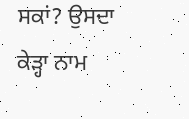ਸਕਾਂ? ਉਸਦਾ ਕੇੜ੍ਹਾ ਨਾਮ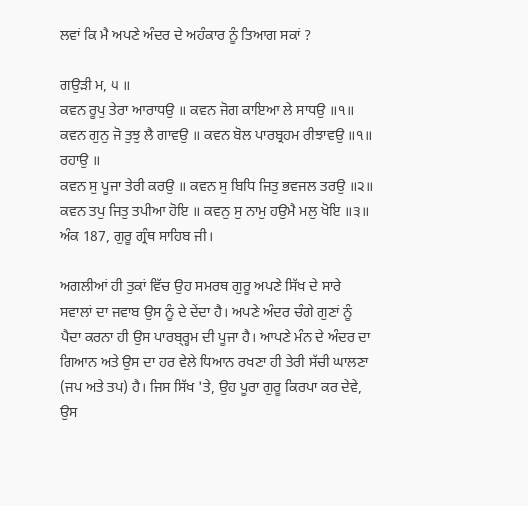ਲਵਾਂ ਕਿ ਮੈ ਅਪਣੇ ਅੰਦਰ ਦੇ ਅਹੰਕਾਰ ਨੂੰ ਤਿਆਗ ਸਕਾਂ ?

ਗਉੜੀ ਮ, ੫ ॥
ਕਵਨ ਰੂਪੁ ਤੇਰਾ ਆਰਾਧਉ ॥ ਕਵਨ ਜੋਗ ਕਾਇਆ ਲੇ ਸਾਧਉ ॥੧॥
ਕਵਨ ਗੁਨੁ ਜੋ ਤੁਝੁ ਲੈ ਗਾਵਉ ॥ ਕਵਨ ਬੋਲ ਪਾਰਬ੍ਰਹਮ ਰੀਝਾਵਉ ॥੧॥ ਰਹਾਉ ॥
ਕਵਨ ਸੁ ਪੂਜਾ ਤੇਰੀ ਕਰਉ ॥ ਕਵਨ ਸੁ ਬਿਧਿ ਜਿਤੁ ਭਵਜਲ ਤਰਉ ॥੨॥
ਕਵਨ ਤਪੁ ਜਿਤੁ ਤਪੀਆ ਹੋਇ ॥ ਕਵਨੁ ਸੁ ਨਾਮੁ ਹਉਮੈ ਮਲੁ ਖੋਇ ॥੩॥
ਅੰਕ 187, ਗੁਰੂ ਗ੍ਰੰਥ ਸਾਹਿਬ ਜੀ।

ਅਗਲੀਆਂ ਹੀ ਤੁਕਾਂ ਵਿੱਚ ਉਹ ਸਮਰਥ ਗੁਰੂ ਅਪਣੇ ਸਿੱਖ ਦੇ ਸਾਰੇ ਸਵਾਲਾਂ ਦਾ ਜਵਾਬ ਉਸ ਨੂੰ ਦੇ ਦੇਂਦਾ ਹੈ। ਅਪਣੇ ਅੰਦਰ ਚੰਗੇ ਗੁਣਾਂ ਨੂੰ ਪੈਦਾ ਕਰਨਾ ਹੀ ਉਸ ਪਾਰਬ੍ਰ੍ਹਮ ਦੀ ਪੂਜਾ ਹੈ। ਆਪਣੇ ਮੰਨ ਦੇ ਅੰਦਰ ਦਾ ਗਿਆਨ ਅਤੇ ਉਸ ਦਾ ਹਰ ਵੇਲੇ ਧਿਆਨ ਰਖਣਾ ਹੀ ਤੇਰੀ ਸੱਚੀ ਘਾਲਣਾ (ਜਪ ਅਤੇ ਤਪ) ਹੈ। ਜਿਸ ਸਿੱਖ 'ਤੇ, ਉਹ ਪੂਰਾ ਗੁਰੂ ਕਿਰਪਾ ਕਰ ਦੇਵੇ, ਉਸ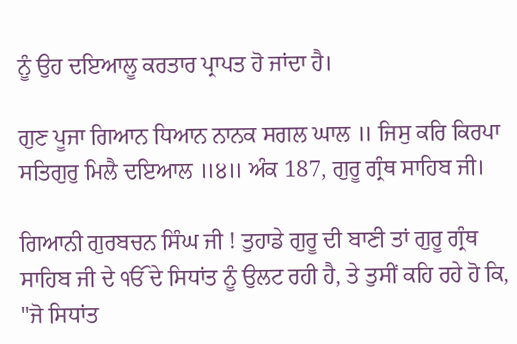ਨੂੰ ਉਹ ਦਇਆਲੂ ਕਰਤਾਰ ਪ੍ਰਾਪਤ ਹੋ ਜਾਂਦਾ ਹੈ।

ਗੁਣ ਪੂਜਾ ਗਿਆਨ ਧਿਆਨ ਨਾਨਕ ਸਗਲ ਘਾਲ ॥ ਜਿਸੁ ਕਰਿ ਕਿਰਪਾ ਸਤਿਗੁਰੁ ਮਿਲੈ ਦਇਆਲ ॥੪॥ ਅੰਕ 187, ਗੁਰੂ ਗ੍ਰੰਥ ਸਾਹਿਬ ਜੀ।

ਗਿਆਨੀ ਗੁਰਬਚਨ ਸਿੰਘ ਜੀ ! ਤੁਹਾਡੇ ਗੁਰੂ ਦੀ ਬਾਣੀ ਤਾਂ ਗੁਰੂ ਗ੍ਰੰਥ ਸਾਹਿਬ ਜੀ ਦੇ ੴ ਦੇ ਸਿਧਾਂਤ ਨੂੰ ਉਲਟ ਰਹੀ ਹੈ, ਤੇ ਤੁਸੀਂ ਕਹਿ ਰਹੇ ਹੋ ਕਿ, "ਜੋ ਸਿਧਾਂਤ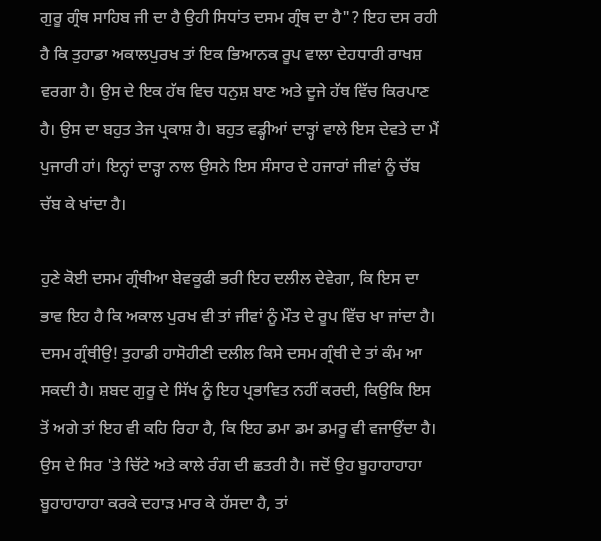ਗੁਰੂ ਗ੍ਰੰਥ ਸਾਹਿਬ ਜੀ ਦਾ ਹੈ ਉਹੀ ਸਿਧਾਂਤ ਦਸਮ ਗ੍ਰੰਥ ਦਾ ਹੈ"? ਇਹ ਦਸ ਰਹੀ ਹੈ ਕਿ ਤੁਹਾਡਾ ਅਕਾਲਪੁਰਖ ਤਾਂ ਇਕ ਭਿਆਨਕ ਰੂਪ ਵਾਲਾ ਦੇਹਧਾਰੀ ਰਾਖਸ਼ ਵਰਗਾ ਹੈ। ਉਸ ਦੇ ਇਕ ਹੱਥ ਵਿਚ ਧਨੁਸ਼ ਬਾਣ ਅਤੇ ਦੂਜੇ ਹੱਥ ਵਿੱਚ ਕਿਰਪਾਣ ਹੈ। ਉਸ ਦਾ ਬਹੁਤ ਤੇਜ ਪ੍ਰਕਾਸ਼ ਹੈ। ਬਹੁਤ ਵਡ੍ਹੀਆਂ ਦਾੜ੍ਹਾਂ ਵਾਲੇ ਇਸ ਦੇਵਤੇ ਦਾ ਮੈਂ ਪੁਜਾਰੀ ਹਾਂ। ਇਨ੍ਹਾਂ ਦਾੜ੍ਹਾ ਨਾਲ ਉਸਨੇ ਇਸ ਸੰਸਾਰ ਦੇ ਹਜਾਰਾਂ ਜੀਵਾਂ ਨੂੰ ਚੱਬ ਚੱਬ ਕੇ ਖਾਂਦਾ ਹੈ।

ਹੁਣੇ ਕੋਈ ਦਸਮ ਗ੍ਰੰਥੀਆ ਬੇਵਕੂਫੀ ਭਰੀ ਇਹ ਦਲੀਲ ਦੇਵੇਗਾ, ਕਿ ਇਸ ਦਾ ਭਾਵ ਇਹ ਹੈ ਕਿ ਅਕਾਲ ਪੁਰਖ ਵੀ ਤਾਂ ਜੀਵਾਂ ਨੂੰ ਮੌਤ ਦੇ ਰੂਪ ਵਿੱਚ ਖਾ ਜਾਂਦਾ ਹੈ। ਦਸਮ ਗ੍ਰੰਥੀਉ! ਤੁਹਾਡੀ ਹਾਸੋਹੀਣੀ ਦਲੀਲ ਕਿਸੇ ਦਸਮ ਗ੍ਰੰਥੀ ਦੇ ਤਾਂ ਕੰਮ ਆ ਸਕਦੀ ਹੈ। ਸ਼ਬਦ ਗੁਰੂ ਦੇ ਸਿੱਖ ਨੂੰ ਇਹ ਪ੍ਰਭਾਵਿਤ ਨਹੀਂ ਕਰਦੀ, ਕਿਉਕਿ ਇਸ ਤੋਂ ਅਗੇ ਤਾਂ ਇਹ ਵੀ ਕਹਿ ਰਿਹਾ ਹੈ, ਕਿ ਇਹ ਡਮਾ ਡਮ ਡਮਰੂ ਵੀ ਵਜਾਉਂਦਾ ਹੈ। ਉਸ ਦੇ ਸਿਰ 'ਤੇ ਚਿੱਟੇ ਅਤੇ ਕਾਲੇ ਰੰਗ ਦੀ ਛਤਰੀ ਹੈ। ਜਦੋਂ ਉਹ ਬੂਹਾਹਾਹਾਹਾ ਬੂਹਾਹਾਹਾਹਾ ਕਰਕੇ ਦਹਾੜ ਮਾਰ ਕੇ ਹੱਸਦਾ ਹੈ, ਤਾਂ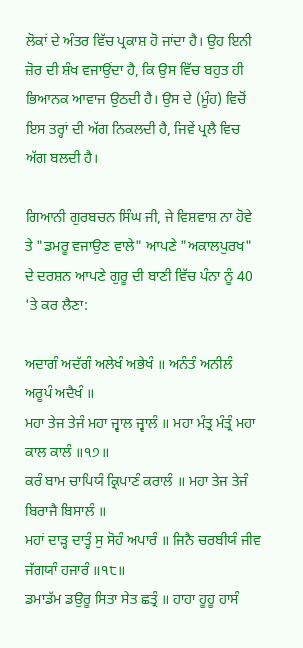ਲੋਕਾਂ ਦੇ ਅੰਤਰ ਵਿੱਚ ਪ੍ਰਕਾਸ਼ ਹੋ ਜਾਂਦਾ ਹੈ। ਉਹ ਇਨੀ ਜ਼ੋਰ ਦੀ ਸ਼ੰਖ ਵਜਾਉਂਦਾ ਹੈ, ਕਿ ਉਸ ਵਿੱਚ ਬਹੁਤ ਹੀ ਭਿਆਨਕ ਆਵਾਜ ਉਠਦੀ ਹੈ। ਉਸ ਦੇ (ਮੂੰਹ) ਵਿਚੋਂ ਇਸ ਤਰ੍ਹਾਂ ਦੀ ਅੱਗ ਨਿਕਲਦੀ ਹੈ, ਜਿਵੇਂ ਪ੍ਰਲੈ ਵਿਚ ਅੱਗ ਬਲਦੀ ਹੈ।

ਗਿਆਨੀ ਗੁਰਬਚਨ ਸਿੰਘ ਜੀ, ਜੇ ਵਿਸ਼ਵਾਸ਼ ਨਾ ਹੋਵੇ ਤੇ "ਡਮਰੂ ਵਜਾਉਣ ਵਾਲੇ" ਆਪਣੇ "ਅਕਾਲਪੁਰਖ" ਦੇ ਦਰਸ਼ਨ ਆਪਣੇ ਗੁਰੂ ਦੀ ਬਾਣੀ ਵਿੱਚ ਪੰਨਾ ਨੂੰ 40 'ਤੇ ਕਰ ਲੈਣਾ:

ਅਦਾਗੰ ਅਦੱਗੰ ਅਲੇਖੰ ਅਭੇਖੰ ॥ ਅਨੰਤੰ ਅਨੀਲੰ ਅਰੂਪੰ ਅਦੈਖੰ ॥
ਮਹਾ ਤੇਜ ਤੇਜੰ ਮਹਾ ਜ੍ਵਾਲ ਜ੍ਵਾਲੰ ॥ ਮਹਾ ਮੰਤ੍ਰ ਮੰਤ੍ਰੰ ਮਹਾ ਕਾਲ ਕਾਲੰ ॥੧੭॥
ਕਰੰ ਬਾਮ ਚਾਪਿਯੰ ਕ੍ਰਿਪਾਣੰ ਕਰਾਲੰ ॥ ਮਹਾ ਤੇਜ ਤੇਜੰ ਬਿਰਾਜੈ ਬਿਸਾਲੰ ॥
ਮਹਾਂ ਦਾੜ੍ਹ ਦਾਤ੍ਹੰ ਸੁ ਸੋਹੰ ਅਪਾਰੰ ॥ ਜਿਨੈ ਚਰਬੀਯੰ ਜੀਵ ਜੱਗਯਾੰ ਹਜਾਰੰ ॥੧੮॥
ਡਮਾਡੱਮ ਡਉਰੂ ਸਿਤਾ ਸੇਤ ਛਤ੍ਰੰ ॥ ਹਾਹਾ ਹੂਹੂ ਹਾਸੰ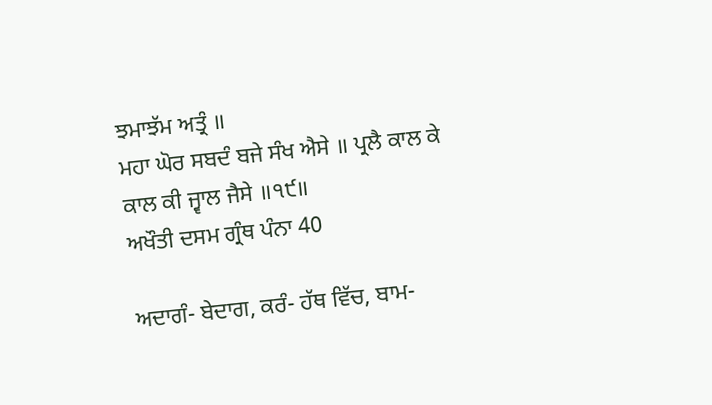ਝਮਾਝੱਮ ਅਤ੍ਰੰ ॥
ਮਹਾ ਘੋਰ ਸਬਦੰ ਬਜੇ ਸੰਖ ਐਸੇ ॥ ਪ੍ਰਲੈ ਕਾਲ ਕੇ ਕਾਲ ਕੀ ਜ੍ਵਾਲ ਜੈਸੇ ॥੧੯॥
ਅਖੌਤੀ ਦਸਮ ਗ੍ਰੰਥ ਪੰਨਾ 40

ਅਦਾਗੰ- ਬੇਦਾਗ, ਕਰੰ- ਹੱਥ ਵਿੱਚ, ਬਾਮ-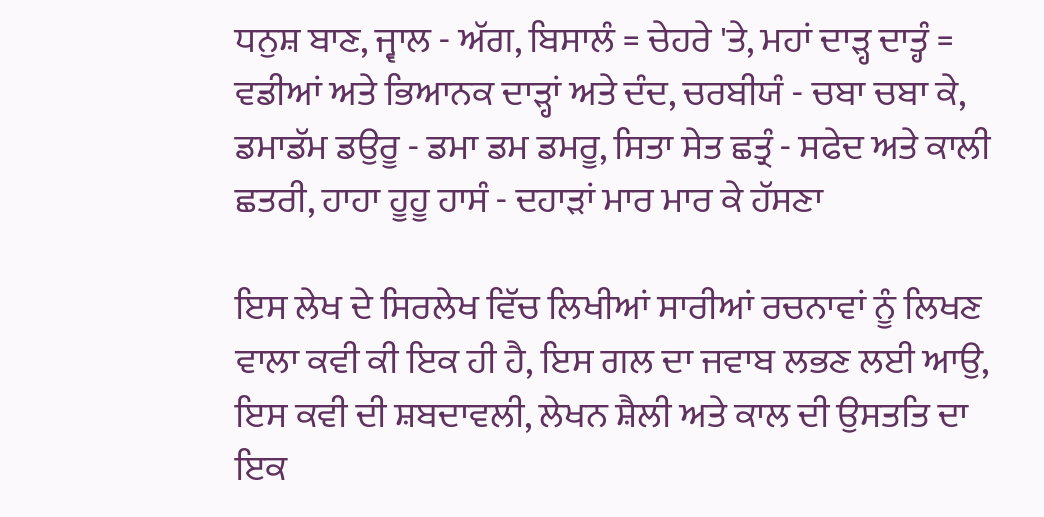ਧਨੁਸ਼ ਬਾਣ, ਜ੍ਵਾਲ - ਅੱਗ, ਬਿਸਾਲੰ = ਚੇਹਰੇ 'ਤੇ, ਮਹਾਂ ਦਾੜ੍ਹ ਦਾਤ੍ਹੰ = ਵਡੀਆਂ ਅਤੇ ਭਿਆਨਕ ਦਾੜ੍ਹਾਂ ਅਤੇ ਦੰਦ, ਚਰਬੀਯੰ - ਚਬਾ ਚਬਾ ਕੇ, ਡਮਾਡੱਮ ਡਉਰੂ - ਡਮਾ ਡਮ ਡਮਰੂ, ਸਿਤਾ ਸੇਤ ਛਤ੍ਰੰ - ਸਫੇਦ ਅਤੇ ਕਾਲੀ ਛਤਰੀ, ਹਾਹਾ ਹੂਹੂ ਹਾਸੰ - ਦਹਾੜਾਂ ਮਾਰ ਮਾਰ ਕੇ ਹੱਸਣਾ

ਇਸ ਲੇਖ ਦੇ ਸਿਰਲੇਖ ਵਿੱਚ ਲਿਖੀਆਂ ਸਾਰੀਆਂ ਰਚਨਾਵਾਂ ਨੂੰ ਲਿਖਣ ਵਾਲਾ ਕਵੀ ਕੀ ਇਕ ਹੀ ਹੈ, ਇਸ ਗਲ ਦਾ ਜਵਾਬ ਲਭਣ ਲਈ ਆਉ, ਇਸ ਕਵੀ ਦੀ ਸ਼ਬਦਾਵਲੀ, ਲੇਖਨ ਸ਼ੈਲੀ ਅਤੇ ਕਾਲ ਦੀ ਉਸਤਤਿ ਦਾ ਇਕ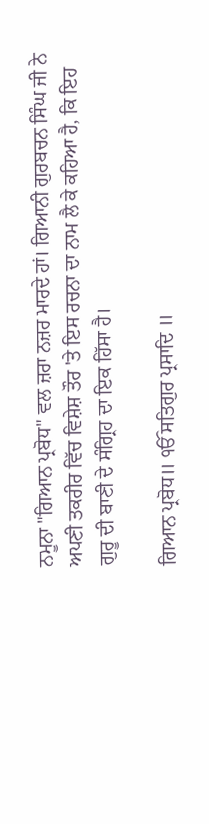ਨਮੂਨਾ "ਗਿਆਨ ਪ੍ਰਬੋਧ" ਵਲ ਜ਼ਰਾ ਨਜ਼ਰ ਮਾਰਦੇ ਹਾਂ। ਗਿਆਨੀ ਗੁਰਬਚਨ ਸਿੰਘ ਜੀ ਨੇ ਅਪਣੀ ਤਕਰੀਰ ਵਿੱਚ ਵਿਸ਼ੇਸ਼ ਤੌਰ 'ਤੇ ਇਸ ਰਚਨਾ ਦਾ ਨਾਮ ਲੈ ਕੇ ਕਹਿਆ ਹੈ, ਕਿ ਇਹ ਗੁਰੂ ਦੀ ਬਾਣੀ ਦੇ ਸੰਗ੍ਰਿਹ ਦਾ ਇਕ ਹਿੱਸਾ ਹੈ।

ਗਿਆਨ ਪ੍ਰਬੋਧ॥ ੴ ਸਤਿਗੁਰ ਪ੍ਰਸਾਦਿ ॥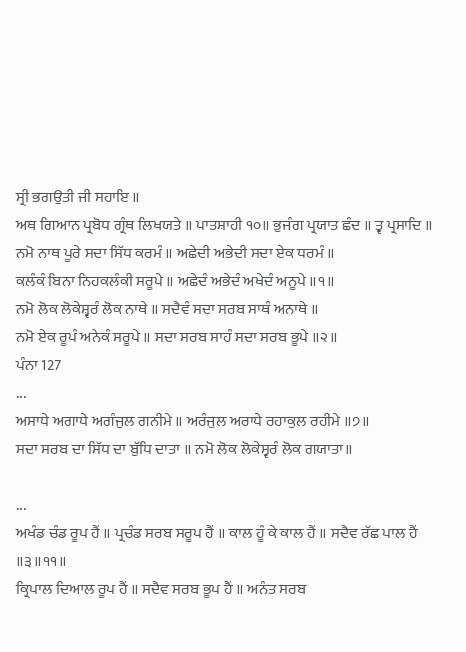ਸ੍ਰੀ ਭਗਉਤੀ ਜੀ ਸਹਾਇ ॥
ਅਥ ਗਿਆਨ ਪ੍ਰਬੋਧ ਗ੍ਰੰਥ ਲਿਖਯਤੇ ॥ ਪਾਤਸ਼ਾਹੀ ੧੦॥ ਭੁਜੰਗ ਪ੍ਰਯਾਤ ਛੰਦ ॥ ਤ੍ਵ ਪ੍ਰਸਾਦਿ ॥
ਨਮੋ ਨਾਥ ਪੂਰੇ ਸਦਾ ਸਿੱਧ ਕਰਮੰ ॥ ਅਛੇਦੀ ਅਭੇਦੀ ਸਦਾ ਏਕ ਧਰਮੰ ॥
ਕਲੰਕੰ ਬਿਨਾ ਨਿਹਕਲੰਕੀ ਸਰੂਪੇ ॥ ਅਛੇਦੰ ਅਭੇਦੰ ਅਖੇਦੰ ਅਨੂਪੇ ॥੧॥
ਨਮੋ ਲੋਕ ਲੋਕੇਸ਼੍ਵਰੰ ਲੋਕ ਨਾਥੇ ॥ ਸਦੈਵੰ ਸਦਾ ਸਰਬ ਸਾਥੰ ਅਨਾਥੇ ॥
ਨਮੋ ਏਕ ਰੂਪੰ ਅਨੇਕੰ ਸਰੂਪੇ ॥ ਸਦਾ ਸਰਬ ਸਾਹੰ ਸਦਾ ਸਰਬ ਭੂਪੇ ॥੨॥
ਪੰਨਾ 127
...
ਅਸਾਧੇ ਅਗਾਧੇ ਅਗੰਜੁਲ ਗਨੀਮੇ ॥ ਅਰੰਜੁਲ ਅਰਾਧੇ ਰਹਾਕੁਲ ਰਹੀਮੇ ॥੭॥
ਸਦਾ ਸਰਬ ਦਾ ਸਿੱਧ ਦਾ ਬੁੱਧਿ ਦਾਤਾ ॥ ਨਮੋ ਲੋਕ ਲੋਕੇਸ੍ਵਰੰ ਲੋਕ ਗਯਾਤਾ॥

...
ਅਖੰਡ ਚੰਡ ਰੂਪ ਹੈਂ ॥ ਪ੍ਰਚੰਡ ਸਰਬ ਸਰੂਪ ਹੈਂ ॥ ਕਾਲ ਹੂੰ ਕੇ ਕਾਲ ਹੈਂ ॥ ਸਦੈਵ ਰੱਛ ਪਾਲ ਹੈਂ ॥੩॥੧੧॥
ਕ੍ਰਿਪਾਲ ਦਿਆਲ ਰੂਪ ਹੈਂ ॥ ਸਦੈਵ ਸਰਬ ਭੂਪ ਹੈਂ ॥ ਅਨੰਤ ਸਰਬ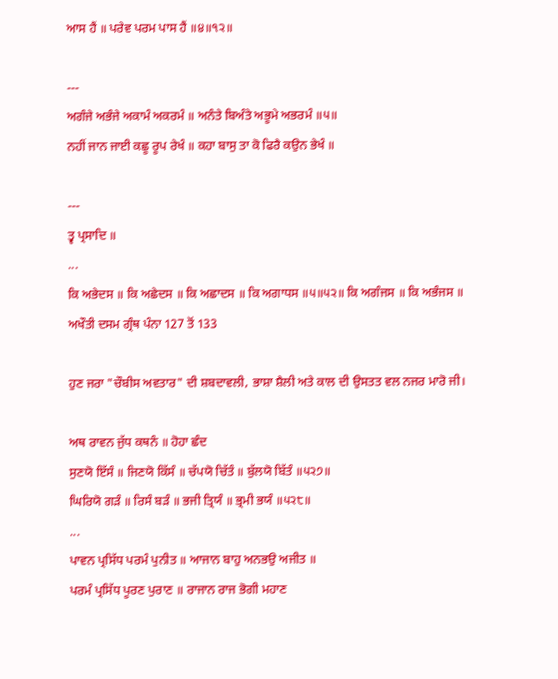ਆਸ ਹੈਂ ॥ ਪਰੇਵ ਪਰਮ ਪਾਸ ਹੈਂ ॥੪॥੧੨॥

---
ਅਗੰਜੇ ਅਭੰਜੇ ਅਕਾਮੰ ਅਕਰਮੰ ॥ ਅਨੰਤੇ ਬਿਅੰਤੇ ਅਭੂਮੇ ਅਭਰਮੰ ॥੫॥
ਨਹੀਂ ਜਾਨ ਜਾਈ ਕਛੂ ਰੂਪ ਰੇਖੰ ॥ ਕਹਾ ਬਾਸੁ ਤਾ ਕੋ ਫਿਰੈ ਕਉਨ ਭੇਖੰ ॥

---
ਤ੍ਵ ਪ੍ਰਸਾਦਿ ॥
...
ਕਿ ਅਭੇਦਸ ॥ ਕਿ ਅਛੇਦਸ ॥ ਕਿ ਅਛਾਦਸ ॥ ਕਿ ਅਗਾਧਸ ॥੫॥੫੨॥ ਕਿ ਅਗੰਜਸ ॥ ਕਿ ਅਭੰਜਸ ॥
ਅਖੌਤੀ ਦਸਮ ਗ੍ਰੰਥ ਪੰਨਾ 127 ਤੋਂ 133

ਹੁਣ ਜਰਾ "ਚੌਬੀਸ ਅਵਤਾਰ" ਦੀ ਸ਼ਬਦਾਵਲੀ, ਭਾਸ਼ਾ ਸ਼ੈਲੀ ਅਤੇ ਕਾਲ ਦੀ ਉਸਤਤ ਵਲ ਨਜਰ ਮਾਰੋ ਜੀ।

ਅਥ ਰਾਵਨ ਜੁੱਧ ਕਥਨੰ ॥ ਹੋਹਾ ਛੰਦ
ਸੁਣਯੋ ਇੱਸੰ ॥ ਜਿਣਯੋ ਕਿੱਸੰ ॥ ਚੱਪਯੋ ਚਿੱਤੰ ॥ ਬੁੱਲਯੋ ਬਿੱਤੰ ॥੫੨੭॥
ਘਿਰਿਯੋ ਗੜੰ ॥ ਰਿਸੰ ਬੜੰ ॥ ਭਜੀ ਤ੍ਰਿਯੰ ॥ ਭ੍ਰਮੀ ਭਯੰ ॥੫੨੮॥
...
ਪਾਵਨ ਪ੍ਰਸਿੱਧ ਪਰਮੰ ਪੁਨੀਤ ॥ ਆਜਾਨ ਬਾਹੁ ਅਨਭਉ ਅਜੀਤ ॥
ਪਰਮੰ ਪ੍ਰਸਿੱਧ ਪੂਰਣ ਪੁਰਾਣ ॥ ਰਾਜਾਨ ਰਾਜ ਭੋਗੀ ਮਹਾਣ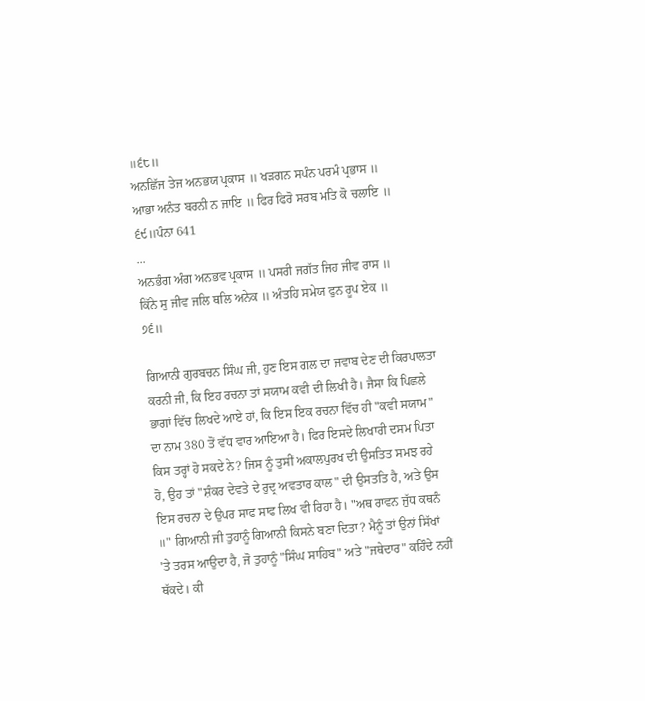॥੬੮॥
ਅਨਛਿੱਜ ਤੇਜ ਅਨਭਯ ਪ੍ਰਕਾਸ ॥ ਖੜਗਨ ਸਪੰਨ ਪਰਮੰ ਪ੍ਰਭਾਸ ॥
ਆਭਾ ਅਨੰਤ ਬਰਨੀ ਨ ਜਾਇ ॥ ਫਿਰ ਫਿਰੋ ਸਰਬ ਮਤਿ ਕੋ ਚਲਾਇ ॥
੬੯॥ਪੰਨਾ 641
...
ਅਨਭੰਗ ਅੰਗ ਅਨਭਵ ਪ੍ਰਕਾਸ ॥ ਪਸਰੀ ਜਗੱਤ ਜਿਹ ਜੀਵ ਰਾਸ ॥
ਕਿੱਨੇ ਸੁ ਜੀਵ ਜਲਿ ਥਲਿ ਅਨੇਕ ॥ ਅੰਤਹਿ ਸਮੇਯ ਫੁਨ ਰੂਪ ਏਕ ॥
੭੬॥

ਗਿਆਨੀ ਗੁਰਬਚਨ ਸਿੰਘ ਜੀ, ਹੁਣ ਇਸ ਗਲ ਦਾ ਜਵਾਬ ਦੇਣ ਦੀ ਕਿਰਪਾਲਤਾ ਕਰਨੀ ਜੀ, ਕਿ ਇਹ ਰਚਨਾ ਤਾਂ ਸਯਾਮ ਕਵੀ ਦੀ ਲਿਖੀ ਹੈ। ਜੈਸਾ ਕਿ ਪਿਛਲੇ ਭਾਗਾਂ ਵਿੱਚ ਲਿਖਦੇ ਆਏ ਹਾਂ, ਕਿ ਇਸ ਇਕ ਰਚਨਾ ਵਿੱਚ ਹੀ "ਕਵੀ ਸਯਾਮ" ਦਾ ਨਾਮ 380 ਤੋਂ ਵੱਧ ਵਾਰ ਆਇਆ ਹੈ। ਫਿਰ ਇਸਦੇ ਲਿਖਾਰੀ ਦਸਮ ਪਿਤਾ ਕਿਸ ਤਰ੍ਹਾਂ ਹੋ ਸਕਦੇ ਨੇ? ਜਿਸ ਨੂੰ ਤੁਸੀਂ ਅਕਾਲਪੁਰਖ ਦੀ ਉਸਤਿਤ ਸਮਝ ਰਹੇ ਹੋ, ਉਹ ਤਾਂ "ਸ਼ੰਕਰ ਦੇਵਤੇ ਦੇ ਰੁਦ੍ਰ ਅਵਤਾਰ ਕਾਲ" ਦੀ ਉਸਤਤਿ ਹੈ, ਅਤੇ ਉਸ ਇਸ ਰਚਨਾ ਦੇ ਉਪਰ ਸਾਫ ਸਾਫ ਲਿਖ ਵੀ ਰਿਹਾ ਹੈ। "ਅਥ ਰਾਵਨ ਜੁੱਧ ਕਥਨੰ ॥" ਗਿਆਨੀ ਜੀ ਤੁਹਾਨੂੰ ਗਿਆਨੀ ਕਿਸਨੇ ਬਣਾ ਦਿਤਾ? ਮੈਨੂੰ ਤਾਂ ਉਨਾਂ ਸਿੱਖਾਂ 'ਤੇ ਤਰਸ ਆਉਦਾ ਹੈ, ਜੋ ਤੁਹਾਨੂੰ "ਸਿੰਘ ਸਾਹਿਬ" ਅਤੇ "ਜਥੇਦਾਰ" ਕਹਿੰਦੇ ਨਹੀਂ ਥੱਕਦੇ। ਕੀ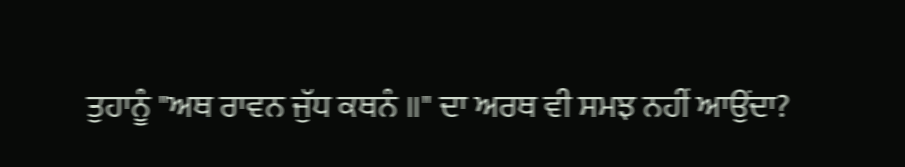ਤੁਹਾਨੂੰ "ਅਥ ਰਾਵਨ ਜੁੱਧ ਕਥਨੰ ॥" ਦਾ ਅਰਥ ਵੀ ਸਮਝ ਨਹੀਂ ਆਉਂਦਾ?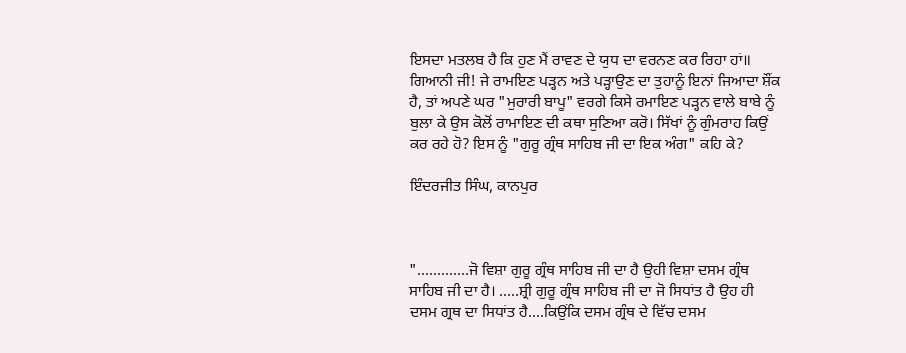ਇਸਦਾ ਮਤਲਬ ਹੈ ਕਿ ਹੁਣ ਮੈਂ ਰਾਵਣ ਦੇ ਯੁਧ ਦਾ ਵਰਨਣ ਕਰ ਰਿਹਾ ਹਾਂ॥ ਗਿਆਨੀ ਜੀ! ਜੇ ਰਾਮਇਣ ਪੜ੍ਹਨ ਅਤੇ ਪੜ੍ਹਾਉਣ ਦਾ ਤੁਹਾਨੂੰ ਇਨਾਂ ਜਿਆਦਾ ਸ਼ੌਂਕ ਹੈ, ਤਾਂ ਅਪਣੇ ਘਰ "ਮੁਰਾਰੀ ਬਾਪੂ" ਵਰਗੇ ਕਿਸੇ ਰਮਾਇਣ ਪੜ੍ਹਨ ਵਾਲੇ ਬਾਬੇ ਨੂੰ ਬੁਲਾ ਕੇ ਉਸ ਕੋਲੋਂ ਰਾਮਾਇਣ ਦੀ ਕਥਾ ਸੁਣਿਆ ਕਰੋ। ਸਿੱਖਾਂ ਨੂੰ ਗੁੰਮਰਾਹ ਕਿਉਂ ਕਰ ਰਹੇ ਹੋ? ਇਸ ਨੂੰ "ਗੁਰੂ ਗ੍ਰੰਥ ਸਾਹਿਬ ਜੀ ਦਾ ਇਕ ਅੰਗ" ਕਹਿ ਕੇ?

ਇੰਦਰਜੀਤ ਸਿੰਘ, ਕਾਨਪੁਰ



".............ਜੋ ਵਿਸ਼ਾ ਗੁਰੂ ਗ੍ਰੰਥ ਸਾਹਿਬ ਜੀ ਦਾ ਹੈ ਉਹੀ ਵਿਸ਼ਾ ਦਸਮ ਗ੍ਰੰਥ ਸਾਹਿਬ ਜੀ ਦਾ ਹੈ। .....ਸ਼੍ਰੀ ਗੁਰੂ ਗ੍ਰੰਥ ਸਾਹਿਬ ਜੀ ਦਾ ਜੋ ਸਿਧਾਂਤ ਹੈ ਉਹ ਹੀ ਦਸਮ ਗ੍ਰਥ ਦਾ ਸਿਧਾਂਤ ਹੈ....ਕਿਉਂਕਿ ਦਸਮ ਗ੍ਰੰਥ ਦੇ ਵਿੱਚ ਦਸਮ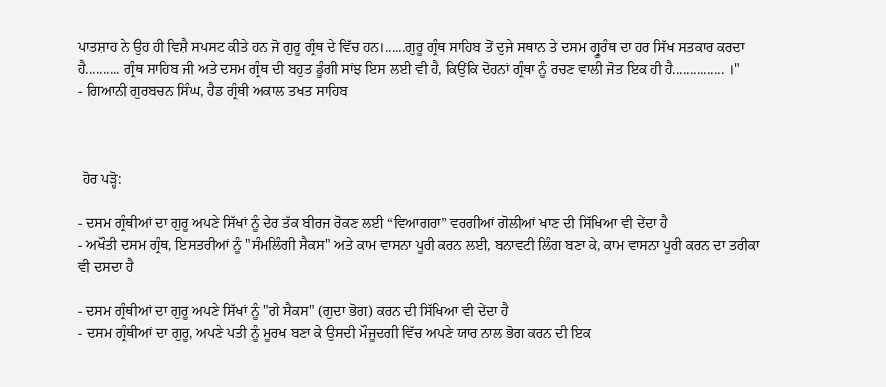ਪਾਤਸ਼ਾਹ ਨੇ ਉਹ ਹੀ ਵਿਸ਼ੈ ਸਪਸਟ ਕੀਤੇ ਹਨ ਜੋ ਗੁਰੂ ਗ੍ਰੰਥ ਦੇ ਵਿੱਚ ਹਨ।......ਗੁਰੂ ਗ੍ਰੰਥ ਸਾਹਿਬ ਤੋਂ ਦੁਜੇ ਸਥਾਨ ਤੇ ਦਸਮ ਗ੍ਰੂਰੰਥ ਦਾ ਹਰ ਸਿੱਖ ਸਤਕਾਰ ਕਰਦਾ ਹੈ.......... ਗ੍ਰੰਥ ਸਾਹਿਬ ਜੀ ਅਤੇ ਦਸਮ ਗ੍ਰੰਥ ਦੀ ਬਹੁਤ ਡੂੰਗੀ ਸਾਂਝ ਇਸ ਲਈ ਵੀ ਹੈ, ਕਿਉਂਕਿ ਦੋਹਨਾਂ ਗ੍ਰੰਥਾ ਨੂੰ ਰਚਣ ਵਾਲੀ ਜੋਤ ਇਕ ਹੀ ਹੈ............... ।"
- ਗਿਆਨੀ ਗੁਰਬਚਨ ਸਿੰਘ, ਹੈਡ ਗ੍ਰੰਥੀ ਅਕਾਲ ਤਖਤ ਸਾਹਿਬ



 ਹੋਰ ਪੜ੍ਹੋ:

- ਦਸਮ ਗ੍ਰੰਥੀਆਂ ਦਾ ਗੁਰੂ ਅਪਣੇ ਸਿੱਖਾਂ ਨੂੰ ਦੇਰ ਤੱਕ ਬੀਰਜ ਰੋਕਣ ਲਈ “ਵਿਆਗਰਾ” ਵਰਗੀਆਂ ਗੋਲੀਆਂ ਖਾਣ ਦੀ ਸਿੱਖਿਆ ਵੀ ਦੇਂਦਾ ਹੈ
- ਅਖੌਤੀ ਦਸਮ ਗ੍ਰੰਥ, ਇਸਤਰੀਆਂ ਨੂੰ "ਸੰਮਲਿੰਗੀ ਸੈਕਸ" ਅਤੇ ਕਾਮ ਵਾਸਨਾ ਪੂਰੀ ਕਰਨ ਲਈ, ਬਨਾਵਟੀ ਲਿੰਗ ਬਣਾ ਕੇ, ਕਾਮ ਵਾਸਨਾ ਪੂਰੀ ਕਰਨ ਦਾ ਤਰੀਕਾ ਵੀ ਦਸਦਾ ਹੈ

- ਦਸਮ ਗ੍ਰੰਥੀਆਂ ਦਾ ਗੁਰੂ ਅਪਣੇ ਸਿੱਖਾਂ ਨੂੰ "ਗੇ ਸੈਕਸ" (ਗੁਦਾ ਭੋਗ) ਕਰਨ ਦੀ ਸਿੱਖਿਆ ਵੀ ਦੇਂਦਾ ਹੈ
- ਦਸਮ ਗ੍ਰੰਥੀਆਂ ਦਾ ਗੁਰੂ, ਅਪਣੇ ਪਤੀ ਨੂੰ ਮੂਰਖ ਬਣਾ ਕੇ ਉਸਦੀ ਮੌਜੂਦਗੀ ਵਿੱਚ ਅਪਣੇ ਯਾਰ ਨਾਲ ਭੋਗ ਕਰਨ ਦੀ ਇਕ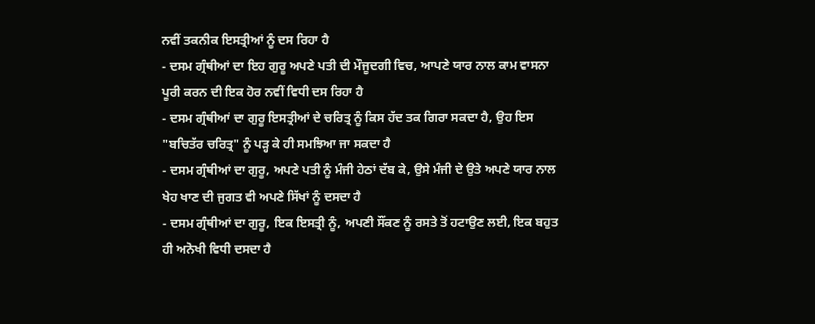ਨਵੀਂ ਤਕਨੀਕ ਇਸਤ੍ਰੀਆਂ ਨੂੰ ਦਸ ਰਿਹਾ ਹੈ
- ਦਸਮ ਗ੍ਰੰਥੀਆਂ ਦਾ ਇਹ ਗੁਰੂ ਅਪਣੇ ਪਤੀ ਦੀ ਮੌਜੂਦਗੀ ਵਿਚ, ਆਪਣੇ ਯਾਰ ਨਾਲ ਕਾਮ ਵਾਸਨਾ ਪੂਰੀ ਕਰਨ ਦੀ ਇਕ ਹੋਰ ਨਵੀਂ ਵਿਧੀ ਦਸ ਰਿਹਾ ਹੈ
- ਦਸਮ ਗ੍ਰੰਥੀਆਂ ਦਾ ਗੁਰੂ ਇਸਤ੍ਰੀਆਂ ਦੇ ਚਰਿਤ੍ਰ ਨੂੰ ਕਿਸ ਹੱਦ ਤਕ ਗਿਰਾ ਸਕਦਾ ਹੈ, ਉਹ ਇਸ "ਬਚਿਤੱਰ ਚਰਿਤ੍ਰ" ਨੂੰ ਪੜ੍ਹ ਕੇ ਹੀ ਸਮਝਿਆ ਜਾ ਸਕਦਾ ਹੈ
- ਦਸਮ ਗ੍ਰੰਥੀਆਂ ਦਾ ਗੁਰੂ, ਅਪਣੇ ਪਤੀ ਨੂੰ ਮੰਜੀ ਹੇਠਾਂ ਦੱਬ ਕੇ, ਉਸੇ ਮੰਜੀ ਦੇ ਉਤੇ ਅਪਣੇ ਯਾਰ ਨਾਲ ਖੇਹ ਖਾਣ ਦੀ ਜੁਗਤ ਵੀ ਅਪਣੇ ਸਿੱਖਾਂ ਨੂੰ ਦਸਦਾ ਹੈ
- ਦਸਮ ਗ੍ਰੰਥੀਆਂ ਦਾ ਗੁਰੂ, ਇਕ ਇਸਤ੍ਰੀ ਨੂੰ, ਅਪਣੀ ਸੌਂਕਣ ਨੂੰ ਰਸਤੇ ਤੋਂ ਹਟਾਉਣ ਲਈ, ਇਕ ਬਹੁਤ ਹੀ ਅਨੋਖੀ ਵਿਧੀ ਦਸਦਾ ਹੈ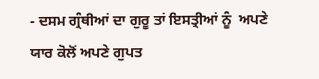- ਦਸਮ ਗ੍ਰੰਥੀਆਂ ਦਾ ਗੁਰੂ ਤਾਂ ਇਸਤ੍ਰੀਆਂ ਨੂੰ  ਅਪਣੇ ਯਾਰ ਕੋਲੋਂ ਅਪਣੇ ਗੁਪਤ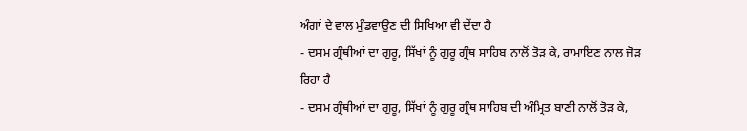ਅੰਗਾਂ ਦੇ ਵਾਲ ਮੁੰਡਵਾਉਣ ਦੀ ਸਿਖਿਆ ਵੀ ਦੇਂਦਾ ਹੈ
- ਦਸਮ ਗ੍ਰੰਥੀਆਂ ਦਾ ਗੁਰੂ, ਸਿੱਖਾਂ ਨੂੰ ਗੁਰੂ ਗ੍ਰੰਥ ਸਾਹਿਬ ਨਾਲੋਂ ਤੋੜ ਕੇ, ਰਾਮਾਇਣ ਨਾਲ ਜੋੜ ਰਿਹਾ ਹੈ
- ਦਸਮ ਗ੍ਰੰਥੀਆਂ ਦਾ ਗੁਰੂ, ਸਿੱਖਾਂ ਨੂੰ ਗੁਰੂ ਗ੍ਰੰਥ ਸਾਹਿਬ ਦੀ ਅੰਮ੍ਰਿਤ ਬਾਣੀ ਨਾਲੋਂ ਤੋੜ ਕੇ,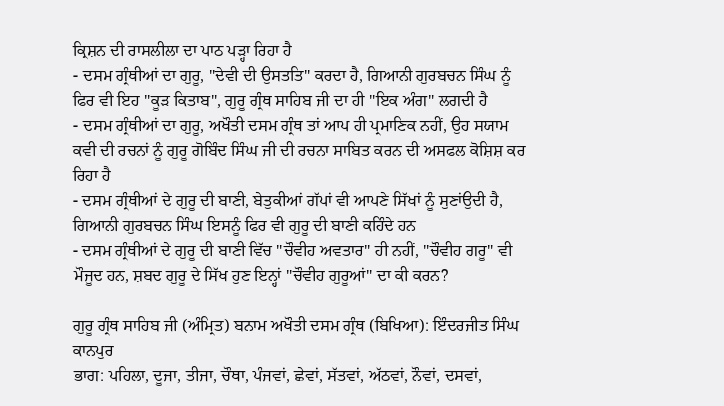ਕ੍ਰਿਸ਼ਨ ਦੀ ਰਾਸਲੀਲਾ ਦਾ ਪਾਠ ਪੜ੍ਹਾ ਰਿਹਾ ਹੈ
- ਦਸਮ ਗ੍ਰੰਥੀਆਂ ਦਾ ਗੁਰੂ, "ਦੇਵੀ ਦੀ ਉਸਤਤਿ" ਕਰਦਾ ਹੈ, ਗਿਆਨੀ ਗੁਰਬਚਨ ਸਿੰਘ ਨੂੰ ਫਿਰ ਵੀ ਇਹ "ਕੂੜ ਕਿਤਾਬ", ਗੁਰੂ ਗ੍ਰੰਥ ਸਾਹਿਬ ਜੀ ਦਾ ਹੀ "ਇਕ ਅੰਗ" ਲਗਦੀ ਹੈ
- ਦਸਮ ਗ੍ਰੰਥੀਆਂ ਦਾ ਗੁਰੂ, ਅਖੌਤੀ ਦਸਮ ਗ੍ਰੰਥ ਤਾਂ ਆਪ ਹੀ ਪ੍ਰਮਾਣਿਕ ਨਹੀਂ, ਉਹ ਸਯਾਮ ਕਵੀ ਦੀ ਰਚਨਾਂ ਨੂੰ ਗੁਰੂ ਗੋਬਿੰਦ ਸਿੰਘ ਜੀ ਦੀ ਰਚਨਾ ਸਾਬਿਤ ਕਰਨ ਦੀ ਅਸਫਲ ਕੋਸ਼ਿਸ਼ ਕਰ ਰਿਹਾ ਹੈ
- ਦਸਮ ਗ੍ਰੰਥੀਆਂ ਦੇ ਗੁਰੂ ਦੀ ਬਾਣੀ, ਬੇਤੁਕੀਆਂ ਗੱਪਾਂ ਵੀ ਆਪਣੇ ਸਿੱਖਾਂ ਨੂੰ ਸੁਣਾਂਉਦੀ ਹੈ, ਗਿਆਨੀ ਗੁਰਬਚਨ ਸਿੰਘ ਇਸਨੂੰ ਫਿਰ ਵੀ ਗੁਰੂ ਦੀ ਬਾਣੀ ਕਹਿੰਦੇ ਹਨ
- ਦਸਮ ਗ੍ਰੰਥੀਆਂ ਦੇ ਗੁਰੂ ਦੀ ਬਾਣੀ ਵਿੱਚ "ਚੌਵੀਹ ਅਵਤਾਰ" ਹੀ ਨਹੀਂ, "ਚੌਵੀਹ ਗਰੂ" ਵੀ ਮੌਜੂਦ ਹਨ, ਸ਼ਬਦ ਗੁਰੂ ਦੇ ਸਿੱਖ ਹੁਣ ਇਨ੍ਹਾਂ "ਚੌਵੀਹ ਗੁਰੂਆਂ" ਦਾ ਕੀ ਕਰਨ?

ਗੁਰੂ ਗ੍ਰੰਥ ਸਾਹਿਬ ਜੀ (ਅੰਮ੍ਰਿਤ) ਬਨਾਮ ਅਖੌਤੀ ਦਸਮ ਗ੍ਰੰਥ (ਬਿਖਿਆ): ਇੰਦਰਜੀਤ ਸਿੰਘ ਕਾਨਪੁਰ
ਭਾਗ: ਪਹਿਲਾ, ਦੂਜਾ, ਤੀਜਾ, ਚੌਥਾ, ਪੰਜਵਾਂ, ਛੇਵਾਂ, ਸੱਤਵਾਂ, ਅੱਠਵਾਂ, ਨੌਵਾਂ, ਦਸਵਾਂ,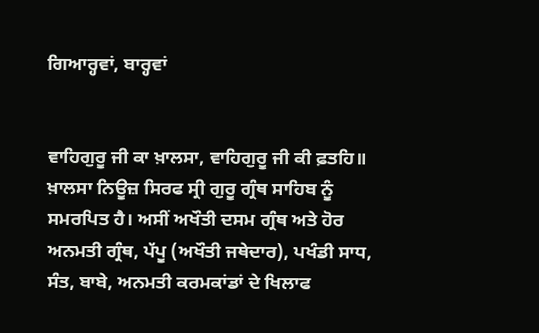ਗਿਆਰ੍ਹਵਾਂ, ਬਾਰ੍ਹਵਾਂ


ਵਾਹਿਗੁਰੂ ਜੀ ਕਾ ਖ਼ਾਲਸਾ, ਵਾਹਿਗੁਰੂ ਜੀ ਕੀ ਫ਼ਤਹਿ॥ ਖ਼ਾਲਸਾ ਨਿਊਜ਼ ਸਿਰਫ ਸ੍ਰੀ ਗੁਰੂ ਗ੍ਰੰਥ ਸਾਹਿਬ ਨੂੰ ਸਮਰਪਿਤ ਹੈ। ਅਸੀਂ ਅਖੌਤੀ ਦਸਮ ਗ੍ਰੰਥ ਅਤੇ ਹੋਰ ਅਨਮਤੀ ਗ੍ਰੰਥ, ਪੱਪੂ (ਅਖੌਤੀ ਜਥੇਦਾਰ), ਪਖੰਡੀ ਸਾਧ, ਸੰਤ, ਬਾਬੇ, ਅਨਮਤੀ ਕਰਮਕਾਂਡਾਂ ਦੇ ਖਿਲਾਫ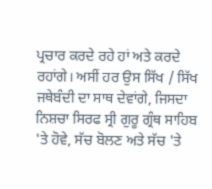ਪ੍ਰਚਾਰ ਕਰਦੇ ਰਹੇ ਹਾਂ ਅਤੇ ਕਰਦੇ ਰਹਾਂਗੇ। ਅਸੀਂ ਹਰ ਉਸ ਸਿੱਖ / ਸਿੱਖ ਜਥੇਬੰਦੀ ਦਾ ਸਾਥ ਦੇਵਾਂਗੇ, ਜਿਸਦਾ ਨਿਸ਼ਚਾ ਸਿਰਫ ਸ੍ਰੀ ਗੁਰੂ ਗ੍ਰੰਥ ਸਾਹਿਬ 'ਤੇ ਹੋਵੇ, ਸੱਚ ਬੋਲਣ ਅਤੇ ਸੱਚ 'ਤੇ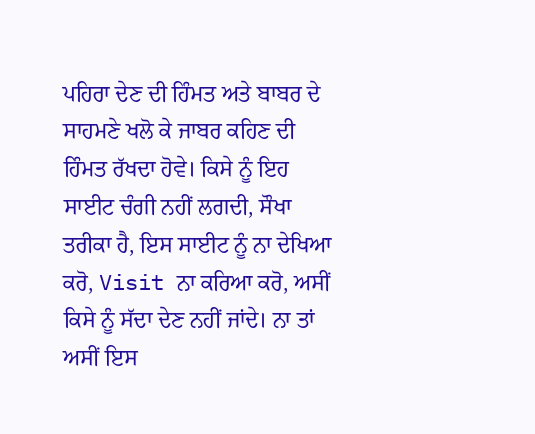ਪਹਿਰਾ ਦੇਣ ਦੀ ਹਿੰਮਤ ਅਤੇ ਬਾਬਰ ਦੇ ਸਾਹਮਣੇ ਖਲੋ ਕੇ ਜਾਬਰ ਕਹਿਣ ਦੀ ਹਿੰਮਤ ਰੱਖਦਾ ਹੋਵੇ। ਕਿਸੇ ਨੂੰ ਇਹ ਸਾਈਟ ਚੰਗੀ ਨਹੀਂ ਲਗਦੀ, ਸੌਖਾ ਤਰੀਕਾ ਹੈ, ਇਸ ਸਾਈਟ ਨੂੰ ਨਾ ਦੇਖਿਆ ਕਰੋ, Visit ਨਾ ਕਰਿਆ ਕਰੋ, ਅਸੀਂ ਕਿਸੇ ਨੂੰ ਸੱਦਾ ਦੇਣ ਨਹੀਂ ਜਾਂਦੇ। ਨਾ ਤਾਂ ਅਸੀਂ ਇਸ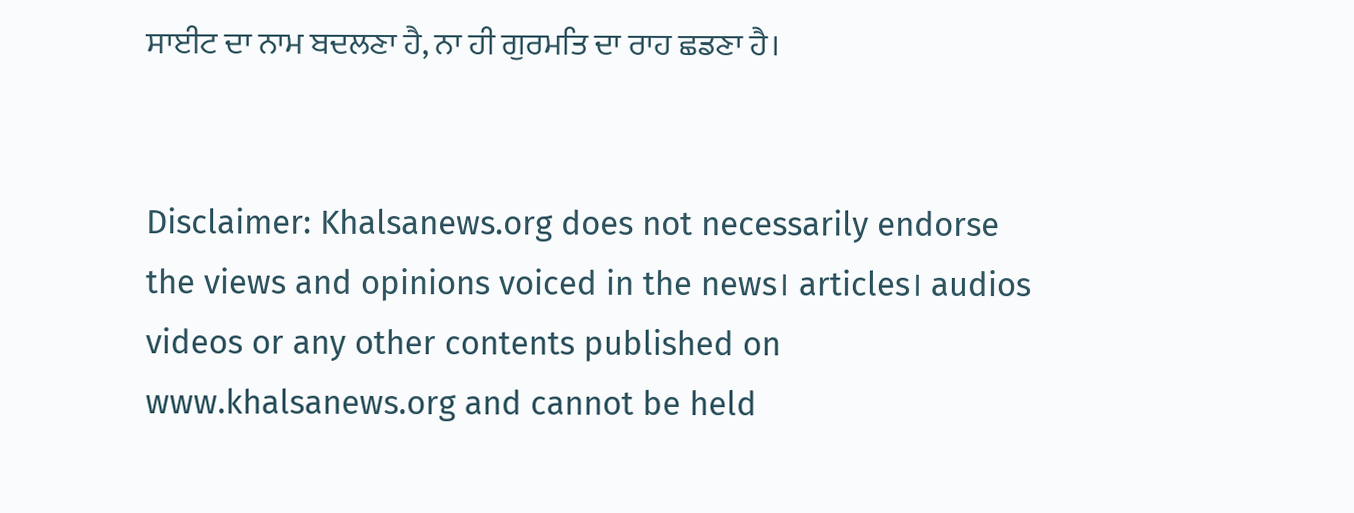ਸਾਈਟ ਦਾ ਨਾਮ ਬਦਲਣਾ ਹੈ, ਨਾ ਹੀ ਗੁਰਮਤਿ ਦਾ ਰਾਹ ਛਡਣਾ ਹੈ।


Disclaimer: Khalsanews.org does not necessarily endorse the views and opinions voiced in the news। articles। audios videos or any other contents published on www.khalsanews.org and cannot be held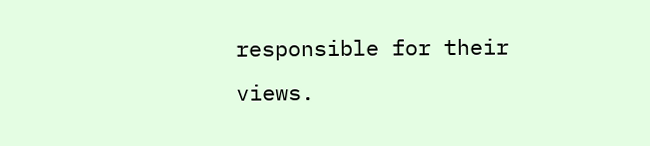responsible for their views.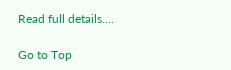Read full details....

Go to Top